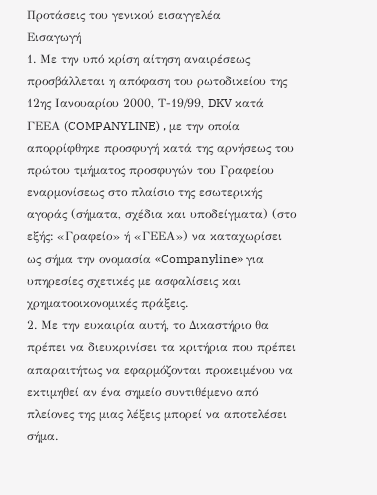Προτάσεις του γενικού εισαγγελέα
Εισαγωγή
1. Με την υπό κρίση αίτηση αναιρέσεως προσβάλλεται η απόφαση του ρωτοδικείου της 12ης Ιανουαρίου 2000, Τ-19/99, DKV κατά ΓΕΕΑ (COMPANYLINE) , με την οποία απορρίφθηκε προσφυγή κατά της αρνήσεως του πρώτου τμήματος προσφυγών του Γραφείου εναρμονίσεως στο πλαίσιο της εσωτερικής αγοράς (σήματα, σχέδια και υποδείγματα) (στο εξής: «Γραφείο» ή «ΓΕΕΑ») να καταχωρίσει ως σήμα την ονομασία «Companyline» για υπηρεσίες σχετικές με ασφαλίσεις και χρηματοοικονομικές πράξεις.
2. Με την ευκαιρία αυτή, το Δικαστήριο θα πρέπει να διευκρινίσει τα κριτήρια που πρέπει απαραιτήτως να εφαρμόζονται προκειμένου να εκτιμηθεί αν ένα σημείο συντιθέμενο από πλείονες της μιας λέξεις μπορεί να αποτελέσει σήμα.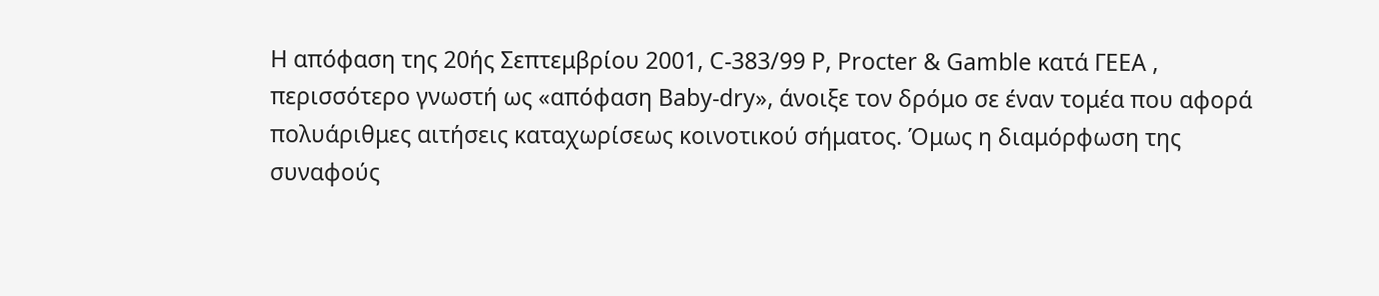Η απόφαση της 20ής Σεπτεμβρίου 2001, C-383/99 P, Procter & Gamble κατά ΓΕΕΑ , περισσότερο γνωστή ως «απόφαση Baby-dry», άνοιξε τον δρόμο σε έναν τομέα που αφορά πολυάριθμες αιτήσεις καταχωρίσεως κοινοτικού σήματος. Όμως η διαμόρφωση της συναφούς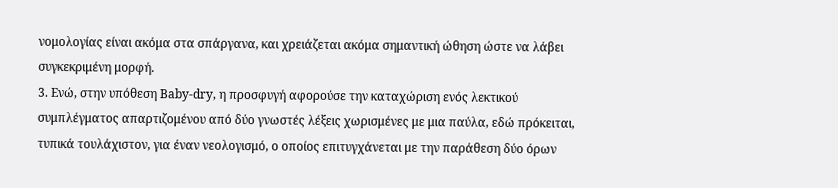νομολογίας είναι ακόμα στα σπάργανα, και χρειάζεται ακόμα σημαντική ώθηση ώστε να λάβει συγκεκριμένη μορφή.
3. Ενώ, στην υπόθεση Baby-dry, η προσφυγή αφορούσε την καταχώριση ενός λεκτικού συμπλέγματος απαρτιζομένου από δύο γνωστές λέξεις χωρισμένες με μια παύλα, εδώ πρόκειται, τυπικά τουλάχιστον, για έναν νεολογισμό, ο οποίος επιτυγχάνεται με την παράθεση δύο όρων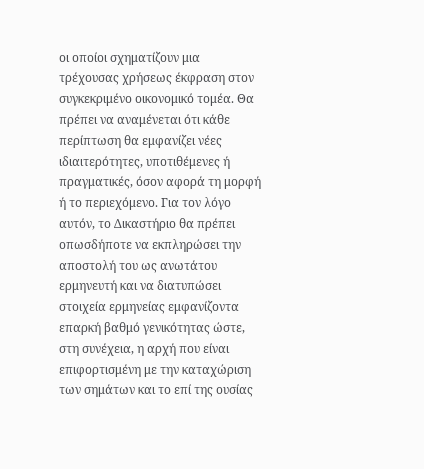οι οποίοι σχηματίζουν μια τρέχουσας χρήσεως έκφραση στον συγκεκριμένο οικονομικό τομέα. Θα πρέπει να αναμένεται ότι κάθε περίπτωση θα εμφανίζει νέες ιδιαιτερότητες, υποτιθέμενες ή πραγματικές, όσον αφορά τη μορφή ή το περιεχόμενο. Για τον λόγο αυτόν, το Δικαστήριο θα πρέπει οπωσδήποτε να εκπληρώσει την αποστολή του ως ανωτάτου ερμηνευτή και να διατυπώσει στοιχεία ερμηνείας εμφανίζοντα επαρκή βαθμό γενικότητας ώστε, στη συνέχεια, η αρχή που είναι επιφορτισμένη με την καταχώριση των σημάτων και το επί της ουσίας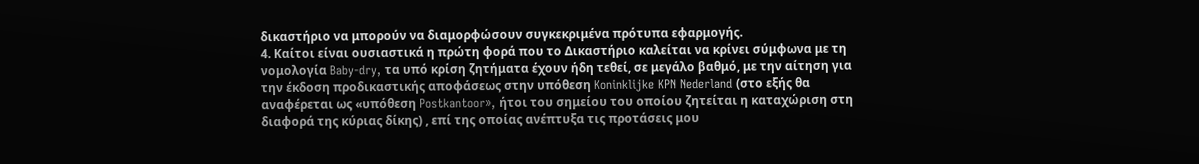δικαστήριο να μπορούν να διαμορφώσουν συγκεκριμένα πρότυπα εφαρμογής.
4. Καίτοι είναι ουσιαστικά η πρώτη φορά που το Δικαστήριο καλείται να κρίνει σύμφωνα με τη νομολογία Baby-dry, τα υπό κρίση ζητήματα έχουν ήδη τεθεί, σε μεγάλο βαθμό, με την αίτηση για την έκδοση προδικαστικής αποφάσεως στην υπόθεση Koninklijke KPN Nederland (στο εξής θα αναφέρεται ως «υπόθεση Postkantoor», ήτοι του σημείου του οποίου ζητείται η καταχώριση στη διαφορά της κύριας δίκης) , επί της οποίας ανέπτυξα τις προτάσεις μου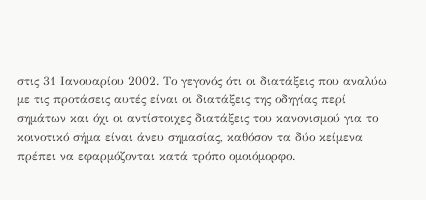στις 31 Ιανουαρίου 2002. Το γεγονός ότι οι διατάξεις που αναλύω με τις προτάσεις αυτές είναι οι διατάξεις της οδηγίας περί σημάτων και όχι οι αντίστοιχες διατάξεις του κανονισμού για το κοινοτικό σήμα είναι άνευ σημασίας, καθόσον τα δύο κείμενα πρέπει να εφαρμόζονται κατά τρόπο ομοιόμορφο.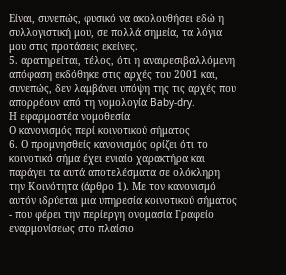Είναι, συνεπώς, φυσικό να ακολουθήσει εδώ η συλλογιστική μου, σε πολλά σημεία, τα λόγια μου στις προτάσεις εκείνες.
5. αρατηρείται, τέλος, ότι η αναιρεσιβαλλόμενη απόφαση εκδόθηκε στις αρχές του 2001 και, συνεπώς, δεν λαμβάνει υπόψη της τις αρχές που απορρέουν από τη νομολογία Baby-dry.
Η εφαρμοστέα νομοθεσία
Ο κανονισμός περί κοινοτικού σήματος
6. Ο προμνησθείς κανονισμός ορίζει ότι το κοινοτικό σήμα έχει ενιαίο χαρακτήρα και παράγει τα αυτά αποτελέσματα σε ολόκληρη την Κοινότητα (άρθρο 1). Με τον κανονισμό αυτόν ιδρύεται μια υπηρεσία κοινοτικού σήματος - που φέρει την περίεργη ονομασία Γραφείο εναρμονίσεως στο πλαίσιο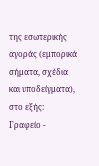της εσωτερικής αγοράς (εμπορικά σήματα, σχέδια και υποδείγματα), στο εξής: Γραφείο -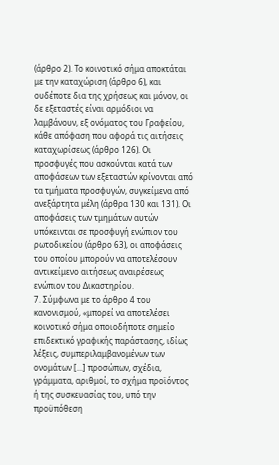(άρθρο 2). Το κοινοτικό σήμα αποκτάται με την καταχώριση (άρθρο 6), και ουδέποτε δια της χρήσεως και μόνον, οι δε εξεταστές είναι αρμόδιοι να λαμβάνουν, εξ ονόματος του Γραφείου, κάθε απόφαση που αφορά τις αιτήσεις καταχωρίσεως (άρθρο 126). Οι προσφυγές που ασκούνται κατά των αποφάσεων των εξεταστών κρίνονται από τα τμήματα προσφυγών, συγκείμενα από ανεξάρτητα μέλη (άρθρα 130 και 131). Οι αποφάσεις των τμημάτων αυτών υπόκεινται σε προσφυγή ενώπιον του ρωτοδικείου (άρθρο 63), οι αποφάσεις του οποίου μπορούν να αποτελέσουν αντικείμενο αιτήσεως αναιρέσεως ενώπιον του Δικαστηρίου.
7. Σύμφωνα με το άρθρο 4 του κανονισμού, «μπορεί να αποτελέσει κοινοτικό σήμα οποιοδήποτε σημείο επιδεκτικό γραφικής παράστασης, ιδίως λέξεις, συμπεριλαμβανομένων των ονομάτων [...] προσώπων, σχέδια, γράμματα, αριθμοί, το σχήμα προϊόντος ή της συσκευασίας του, υπό την προϋπόθεση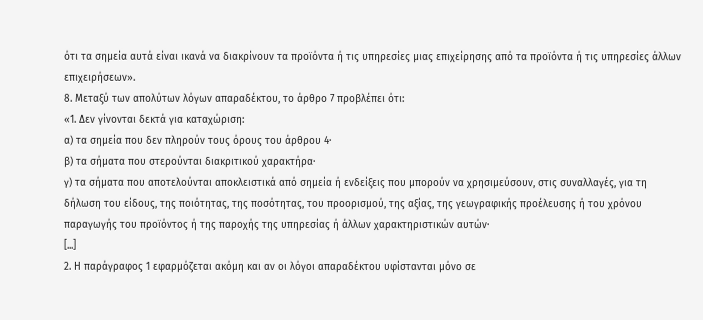ότι τα σημεία αυτά είναι ικανά να διακρίνουν τα προϊόντα ή τις υπηρεσίες μιας επιχείρησης από τα προϊόντα ή τις υπηρεσίες άλλων επιχειρήσεων».
8. Μεταξύ των απολύτων λόγων απαραδέκτου, το άρθρο 7 προβλέπει ότι:
«1. Δεν γίνονται δεκτά για καταχώριση:
α) τα σημεία που δεν πληρούν τους όρους του άρθρου 4·
β) τα σήματα που στερούνται διακριτικού χαρακτήρα·
γ) τα σήματα που αποτελούνται αποκλειστικά από σημεία ή ενδείξεις που μπορούν να χρησιμεύσουν, στις συναλλαγές, για τη δήλωση του είδους, της ποιότητας, της ποσότητας, του προορισμού, της αξίας, της γεωγραφικής προέλευσης ή του χρόνου παραγωγής του προϊόντος ή της παροχής της υπηρεσίας ή άλλων χαρακτηριστικών αυτών·
[...]
2. Η παράγραφος 1 εφαρμόζεται ακόμη και αν οι λόγοι απαραδέκτου υφίστανται μόνο σε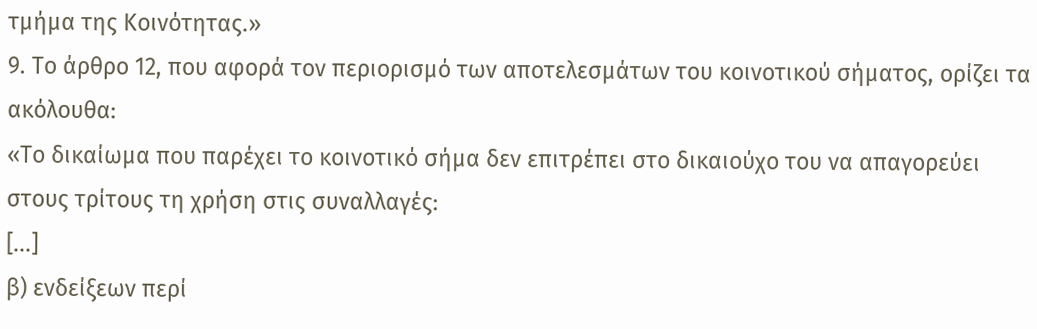τμήμα της Κοινότητας.»
9. Το άρθρο 12, που αφορά τον περιορισμό των αποτελεσμάτων του κοινοτικού σήματος, ορίζει τα ακόλουθα:
«Το δικαίωμα που παρέχει το κοινοτικό σήμα δεν επιτρέπει στο δικαιούχο του να απαγορεύει στους τρίτους τη χρήση στις συναλλαγές:
[...]
β) ενδείξεων περί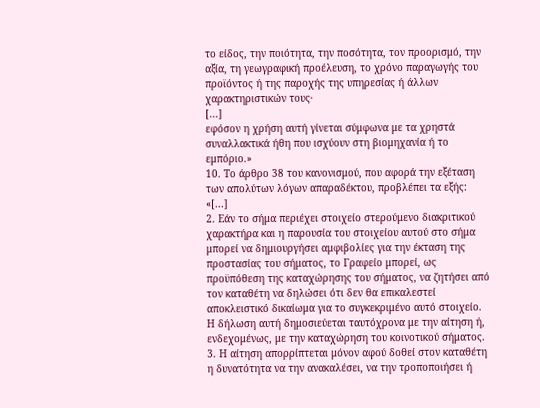το είδος, την ποιότητα, την ποσότητα, τον προορισμό, την αξία, τη γεωγραφική προέλευση, το χρόνο παραγωγής του προϊόντος ή της παροχής της υπηρεσίας ή άλλων χαρακτηριστικών τους·
[...]
εφόσον η χρήση αυτή γίνεται σύμφωνα με τα χρηστά συναλλακτικά ήθη που ισχύουν στη βιομηχανία ή το εμπόριο.»
10. Το άρθρο 38 του κανονισμού, που αφορά την εξέταση των απολύτων λόγων απαραδέκτου, προβλέπει τα εξής:
«[...]
2. Εάν το σήμα περιέχει στοιχείο στερούμενο διακριτικού χαρακτήρα και η παρουσία του στοιχείου αυτού στο σήμα μπορεί να δημιουργήσει αμφιβολίες για την έκταση της προστασίας του σήματος, το Γραφείο μπορεί, ως προϋπόθεση της καταχώρησης του σήματος, να ζητήσει από τον καταθέτη να δηλώσει ότι δεν θα επικαλεστεί αποκλειστικό δικαίωμα για το συγκεκριμένο αυτό στοιχείο. Η δήλωση αυτή δημοσιεύεται ταυτόχρονα με την αίτηση ή, ενδεχομένως, με την καταχώρηση του κοινοτικού σήματος.
3. Η αίτηση απορρίπτεται μόνον αφού δοθεί στον καταθέτη η δυνατότητα να την ανακαλέσει, να την τροποποιήσει ή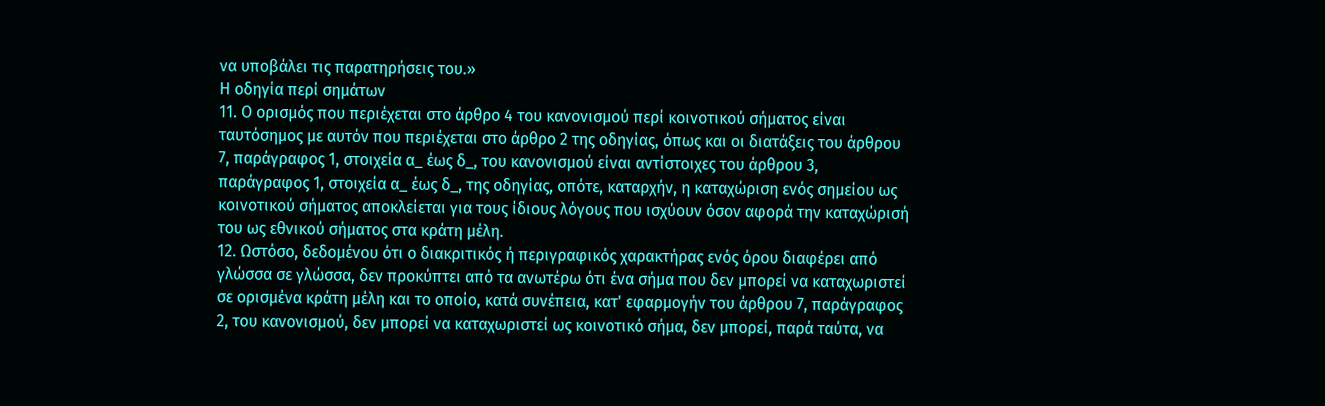να υποβάλει τις παρατηρήσεις του.»
Η οδηγία περί σημάτων
11. Ο ορισμός που περιέχεται στο άρθρο 4 του κανονισμού περί κοινοτικού σήματος είναι ταυτόσημος με αυτόν που περιέχεται στο άρθρο 2 της οδηγίας, όπως και οι διατάξεις του άρθρου 7, παράγραφος 1, στοιχεία α_ έως δ_, του κανονισμού είναι αντίστοιχες του άρθρου 3, παράγραφος 1, στοιχεία α_ έως δ_, της οδηγίας, οπότε, καταρχήν, η καταχώριση ενός σημείου ως κοινοτικού σήματος αποκλείεται για τους ίδιους λόγους που ισχύουν όσον αφορά την καταχώρισή του ως εθνικού σήματος στα κράτη μέλη.
12. Ωστόσο, δεδομένου ότι ο διακριτικός ή περιγραφικός χαρακτήρας ενός όρου διαφέρει από γλώσσα σε γλώσσα, δεν προκύπτει από τα ανωτέρω ότι ένα σήμα που δεν μπορεί να καταχωριστεί σε ορισμένα κράτη μέλη και το οποίο, κατά συνέπεια, κατ' εφαρμογήν του άρθρου 7, παράγραφος 2, του κανονισμού, δεν μπορεί να καταχωριστεί ως κοινοτικό σήμα, δεν μπορεί, παρά ταύτα, να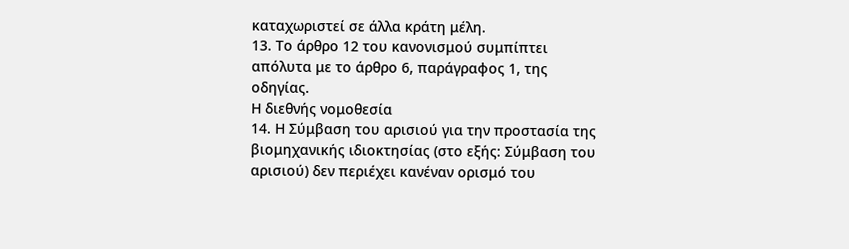καταχωριστεί σε άλλα κράτη μέλη.
13. Το άρθρο 12 του κανονισμού συμπίπτει απόλυτα με το άρθρο 6, παράγραφος 1, της οδηγίας.
Η διεθνής νομοθεσία
14. Η Σύμβαση του αρισιού για την προστασία της βιομηχανικής ιδιοκτησίας (στο εξής: Σύμβαση του αρισιού) δεν περιέχει κανέναν ορισμό του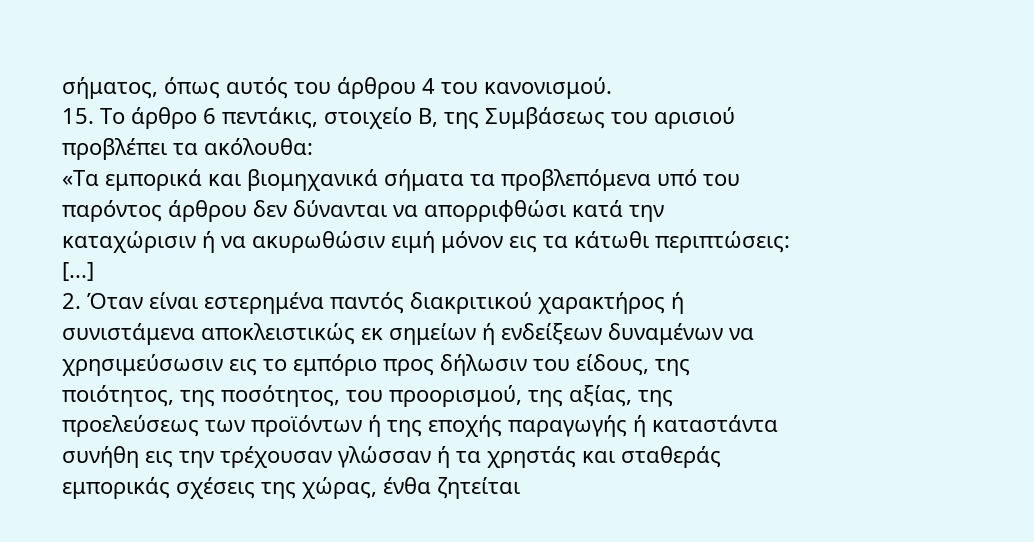σήματος, όπως αυτός του άρθρου 4 του κανονισμού.
15. Το άρθρο 6 πεντάκις, στοιχείο Β, της Συμβάσεως του αρισιού προβλέπει τα ακόλουθα:
«Τα εμπορικά και βιομηχανικά σήματα τα προβλεπόμενα υπό του παρόντος άρθρου δεν δύνανται να απορριφθώσι κατά την καταχώρισιν ή να ακυρωθώσιν ειμή μόνον εις τα κάτωθι περιπτώσεις:
[...]
2. Όταν είναι εστερημένα παντός διακριτικού χαρακτήρος ή συνιστάμενα αποκλειστικώς εκ σημείων ή ενδείξεων δυναμένων να χρησιμεύσωσιν εις το εμπόριο προς δήλωσιν του είδους, της ποιότητος, της ποσότητος, του προορισμού, της αξίας, της προελεύσεως των προϊόντων ή της εποχής παραγωγής ή καταστάντα συνήθη εις την τρέχουσαν γλώσσαν ή τα χρηστάς και σταθεράς εμπορικάς σχέσεις της χώρας, ένθα ζητείται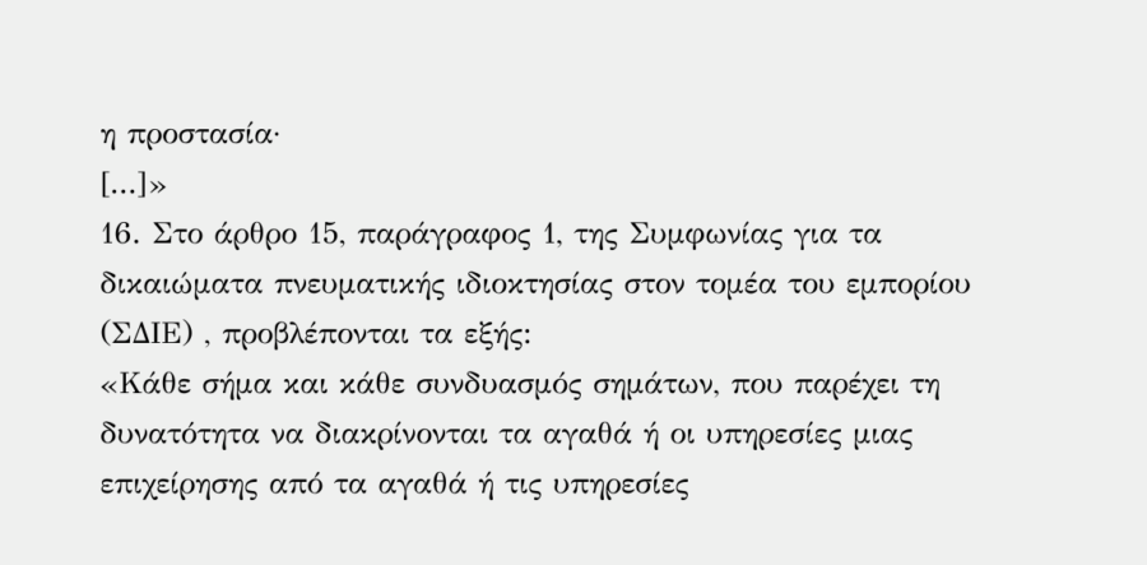η προστασία·
[...]»
16. Στο άρθρο 15, παράγραφος 1, της Συμφωνίας για τα δικαιώματα πνευματικής ιδιοκτησίας στον τομέα του εμπορίου (ΣΔΙΕ) , προβλέπονται τα εξής:
«Κάθε σήμα και κάθε συνδυασμός σημάτων, που παρέχει τη δυνατότητα να διακρίνονται τα αγαθά ή οι υπηρεσίες μιας επιχείρησης από τα αγαθά ή τις υπηρεσίες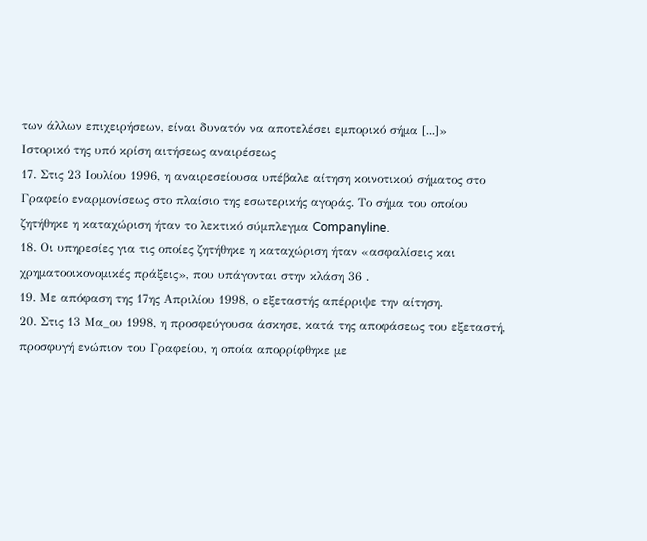των άλλων επιχειρήσεων, είναι δυνατόν να αποτελέσει εμπορικό σήμα [...]»
Ιστορικό της υπό κρίση αιτήσεως αναιρέσεως
17. Στις 23 Ιουλίου 1996, η αναιρεσείουσα υπέβαλε αίτηση κοινοτικού σήματος στο Γραφείο εναρμονίσεως στο πλαίσιο της εσωτερικής αγοράς. Το σήμα του οποίου ζητήθηκε η καταχώριση ήταν το λεκτικό σύμπλεγμα Companyline.
18. Οι υπηρεσίες για τις οποίες ζητήθηκε η καταχώριση ήταν «ασφαλίσεις και χρηματοοικονομικές πράξεις», που υπάγονται στην κλάση 36 .
19. Με απόφαση της 17ης Απριλίου 1998, ο εξεταστής απέρριψε την αίτηση.
20. Στις 13 Μα_ου 1998, η προσφεύγουσα άσκησε, κατά της αποφάσεως του εξεταστή, προσφυγή ενώπιον του Γραφείου, η οποία απορρίφθηκε με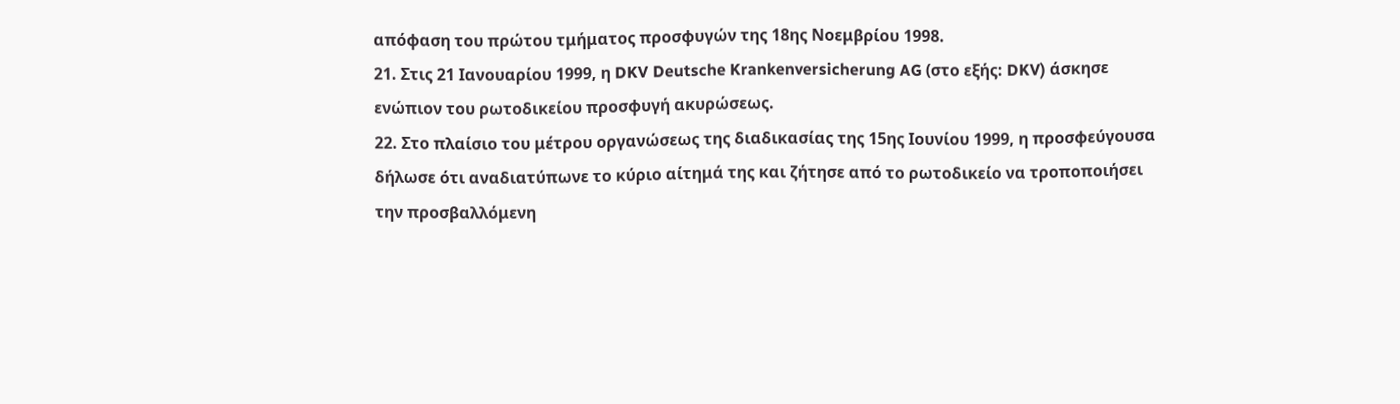απόφαση του πρώτου τμήματος προσφυγών της 18ης Νοεμβρίου 1998.
21. Στις 21 Ιανουαρίου 1999, η DKV Deutsche Krankenversicherung AG (στο εξής: DKV) άσκησε ενώπιον του ρωτοδικείου προσφυγή ακυρώσεως.
22. Στο πλαίσιο του μέτρου οργανώσεως της διαδικασίας της 15ης Ιουνίου 1999, η προσφεύγουσα δήλωσε ότι αναδιατύπωνε το κύριο αίτημά της και ζήτησε από το ρωτοδικείο να τροποποιήσει την προσβαλλόμενη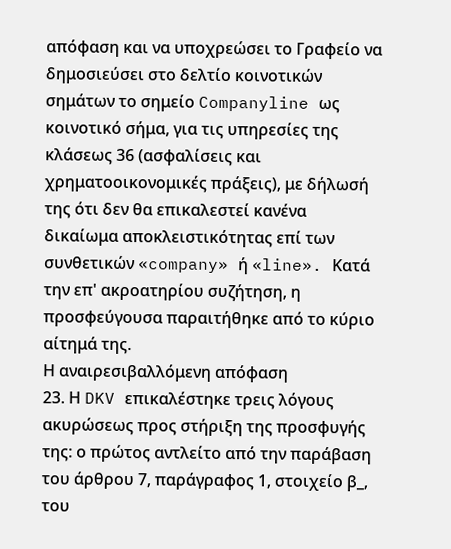απόφαση και να υποχρεώσει το Γραφείο να δημοσιεύσει στο δελτίο κοινοτικών σημάτων το σημείο Companyline ως κοινοτικό σήμα, για τις υπηρεσίες της κλάσεως 36 (ασφαλίσεις και χρηματοοικονομικές πράξεις), με δήλωσή της ότι δεν θα επικαλεστεί κανένα δικαίωμα αποκλειστικότητας επί των συνθετικών «company» ή «line». Κατά την επ' ακροατηρίου συζήτηση, η προσφεύγουσα παραιτήθηκε από το κύριο αίτημά της.
Η αναιρεσιβαλλόμενη απόφαση
23. Η DKV επικαλέστηκε τρεις λόγους ακυρώσεως προς στήριξη της προσφυγής της: ο πρώτος αντλείτο από την παράβαση του άρθρου 7, παράγραφος 1, στοιχείο β_, του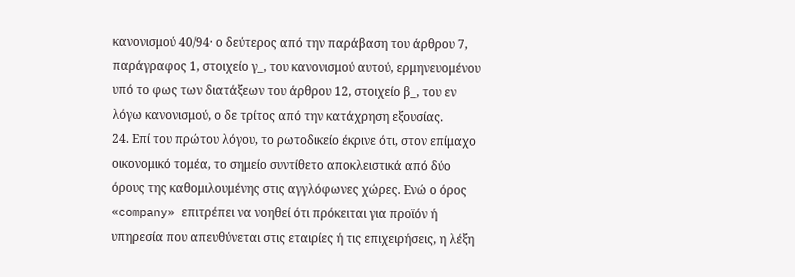κανονισμού 40/94· ο δεύτερος από την παράβαση του άρθρου 7, παράγραφος 1, στοιχείο γ_, του κανονισμού αυτού, ερμηνευομένου υπό το φως των διατάξεων του άρθρου 12, στοιχείο β_, του εν λόγω κανονισμού, ο δε τρίτος από την κατάχρηση εξουσίας.
24. Επί του πρώτου λόγου, το ρωτοδικείο έκρινε ότι, στον επίμαχο οικονομικό τομέα, το σημείο συντίθετο αποκλειστικά από δύο όρους της καθομιλουμένης στις αγγλόφωνες χώρες. Ενώ ο όρος «company» επιτρέπει να νοηθεί ότι πρόκειται για προϊόν ή υπηρεσία που απευθύνεται στις εταιρίες ή τις επιχειρήσεις, η λέξη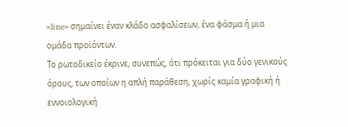«line» σημαίνει έναν κλάδο ασφαλίσεων, ένα φάσμα ή μια ομάδα προϊόντων.
Το ρωτοδικείο έκρινε, συνεπώς, ότι πρόκειται για δύο γενικούς όρους, των οποίων η απλή παράθεση, χωρίς καμία γραφική ή εννοιολογική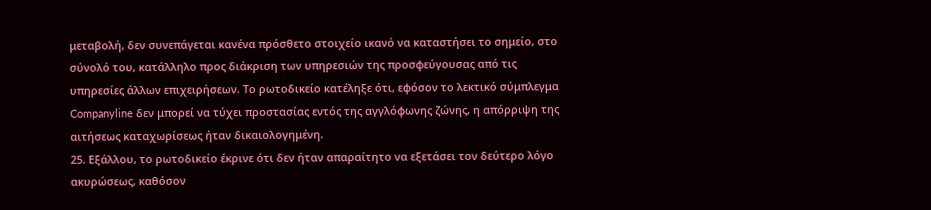μεταβολή, δεν συνεπάγεται κανένα πρόσθετο στοιχείο ικανό να καταστήσει το σημείο, στο σύνολό του, κατάλληλο προς διάκριση των υπηρεσιών της προσφεύγουσας από τις υπηρεσίες άλλων επιχειρήσεων. Το ρωτοδικείο κατέληξε ότι, εφόσον το λεκτικό σύμπλεγμα Companyline δεν μπορεί να τύχει προστασίας εντός της αγγλόφωνης ζώνης, η απόρριψη της αιτήσεως καταχωρίσεως ήταν δικαιολογημένη.
25. Εξάλλου, το ρωτοδικείο έκρινε ότι δεν ήταν απαραίτητο να εξετάσει τον δεύτερο λόγο ακυρώσεως, καθόσον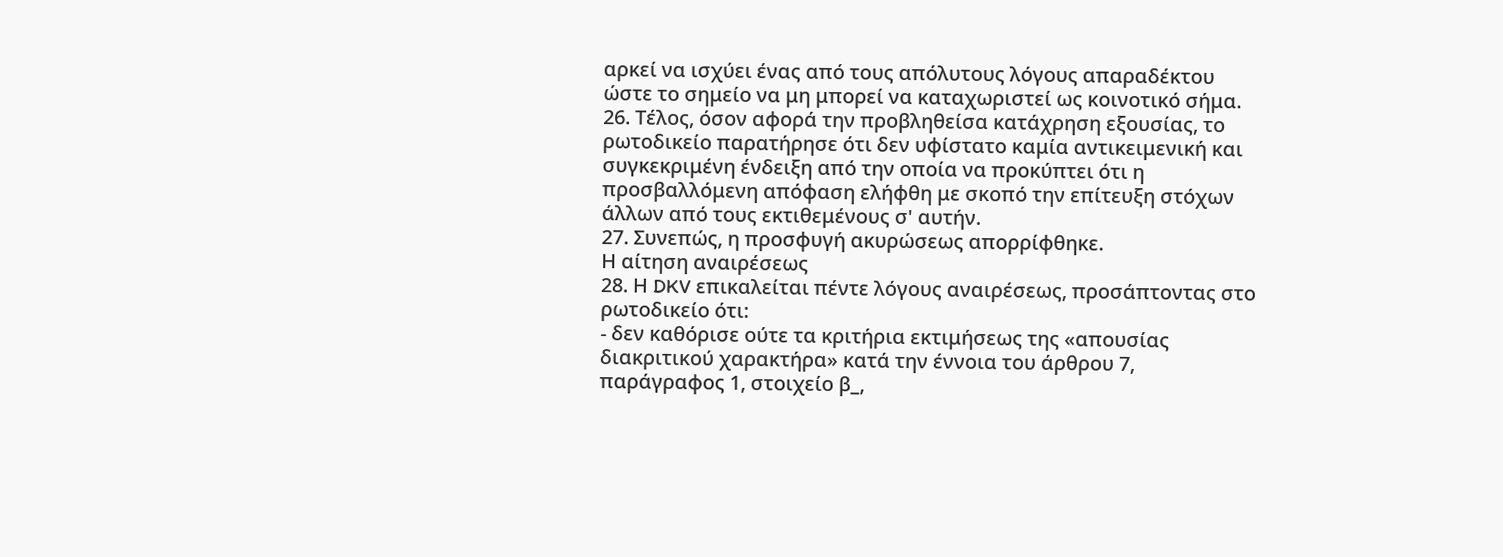αρκεί να ισχύει ένας από τους απόλυτους λόγους απαραδέκτου ώστε το σημείο να μη μπορεί να καταχωριστεί ως κοινοτικό σήμα.
26. Τέλος, όσον αφορά την προβληθείσα κατάχρηση εξουσίας, το ρωτοδικείο παρατήρησε ότι δεν υφίστατο καμία αντικειμενική και συγκεκριμένη ένδειξη από την οποία να προκύπτει ότι η προσβαλλόμενη απόφαση ελήφθη με σκοπό την επίτευξη στόχων άλλων από τους εκτιθεμένους σ' αυτήν.
27. Συνεπώς, η προσφυγή ακυρώσεως απορρίφθηκε.
Η αίτηση αναιρέσεως
28. Η DKV επικαλείται πέντε λόγους αναιρέσεως, προσάπτοντας στο ρωτοδικείο ότι:
- δεν καθόρισε ούτε τα κριτήρια εκτιμήσεως της «απουσίας διακριτικού χαρακτήρα» κατά την έννοια του άρθρου 7, παράγραφος 1, στοιχείο β_,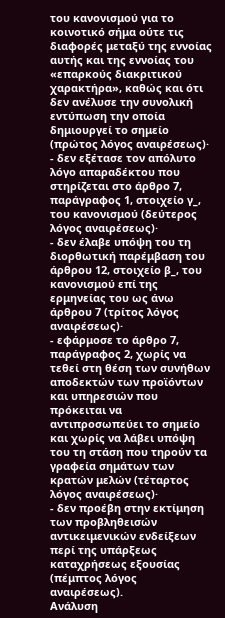του κανονισμού για το κοινοτικό σήμα ούτε τις διαφορές μεταξύ της εννοίας αυτής και της εννοίας του «επαρκούς διακριτικού χαρακτήρα», καθώς και ότι δεν ανέλυσε την συνολική εντύπωση την οποία δημιουργεί το σημείο (πρώτος λόγος αναιρέσεως)·
- δεν εξέτασε τον απόλυτο λόγο απαραδέκτου που στηρίζεται στο άρθρο 7, παράγραφος 1, στοιχείο γ_, του κανονισμού (δεύτερος λόγος αναιρέσεως)·
- δεν έλαβε υπόψη του τη διορθωτική παρέμβαση του άρθρου 12, στοιχείο β_, του κανονισμού επί της ερμηνείας του ως άνω άρθρου 7 (τρίτος λόγος αναιρέσεως)·
- εφάρμοσε το άρθρο 7, παράγραφος 2, χωρίς να τεθεί στη θέση των συνήθων αποδεκτών των προϊόντων και υπηρεσιών που πρόκειται να αντιπροσωπεύει το σημείο και χωρίς να λάβει υπόψη του τη στάση που τηρούν τα γραφεία σημάτων των κρατών μελών (τέταρτος λόγος αναιρέσεως)·
- δεν προέβη στην εκτίμηση των προβληθεισών αντικειμενικών ενδείξεων περί της υπάρξεως καταχρήσεως εξουσίας (πέμπτος λόγος αναιρέσεως).
Ανάλυση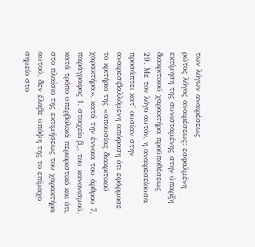των λόγων αναιρέσεως
ρώτος λόγος αναιρέσεως: εσφαλμένη εκτίμηση της συνισταμένης στην ύπαρξη διακριτικού χαρακτήρα προϋποθέσεως
29. Με τον λόγο αυτόν, η αναιρεσείουσα προσάπτει κατ' ουσίαν στην αναιρεσιβαλλόμενη απόφαση ότι εφάρμοσε το κριτήριο της «απουσίας διακριτικού χαρακτήρα», κατά την έννοια του άρθρου 7, παράγραφος 1, στοιχείο β_, του κανονισμού, κατά τρόπο υπερβολικά περιοριστικό και ότι, στο πλαίσιο της εκτιμήσεως του χαρακτήρα αυτού, δεν έλαβε υπόψη της το επίμαχο σημείο στο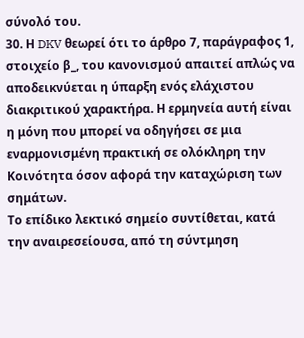σύνολό του.
30. Η DKV θεωρεί ότι το άρθρο 7, παράγραφος 1, στοιχείο β_, του κανονισμού απαιτεί απλώς να αποδεικνύεται η ύπαρξη ενός ελάχιστου διακριτικού χαρακτήρα. Η ερμηνεία αυτή είναι η μόνη που μπορεί να οδηγήσει σε μια εναρμονισμένη πρακτική σε ολόκληρη την Κοινότητα όσον αφορά την καταχώριση των σημάτων.
Το επίδικο λεκτικό σημείο συντίθεται, κατά την αναιρεσείουσα, από τη σύντμηση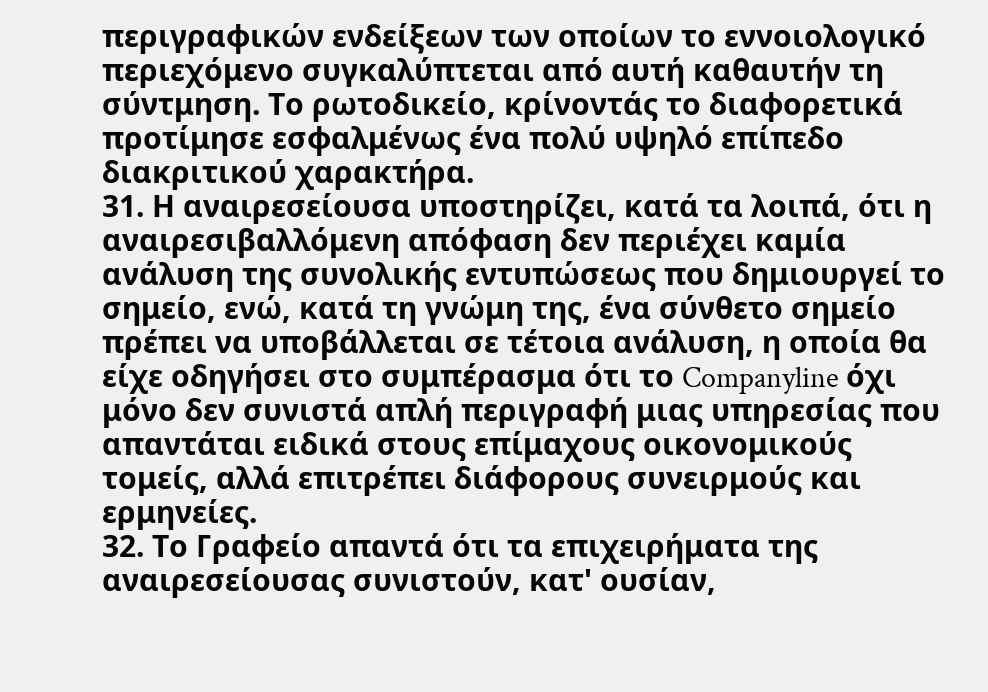περιγραφικών ενδείξεων των οποίων το εννοιολογικό περιεχόμενο συγκαλύπτεται από αυτή καθαυτήν τη σύντμηση. Το ρωτοδικείο, κρίνοντάς το διαφορετικά προτίμησε εσφαλμένως ένα πολύ υψηλό επίπεδο διακριτικού χαρακτήρα.
31. Η αναιρεσείουσα υποστηρίζει, κατά τα λοιπά, ότι η αναιρεσιβαλλόμενη απόφαση δεν περιέχει καμία ανάλυση της συνολικής εντυπώσεως που δημιουργεί το σημείο, ενώ, κατά τη γνώμη της, ένα σύνθετο σημείο πρέπει να υποβάλλεται σε τέτοια ανάλυση, η οποία θα είχε οδηγήσει στο συμπέρασμα ότι το Companyline όχι μόνο δεν συνιστά απλή περιγραφή μιας υπηρεσίας που απαντάται ειδικά στους επίμαχους οικονομικούς τομείς, αλλά επιτρέπει διάφορους συνειρμούς και ερμηνείες.
32. Το Γραφείο απαντά ότι τα επιχειρήματα της αναιρεσείουσας συνιστούν, κατ' ουσίαν,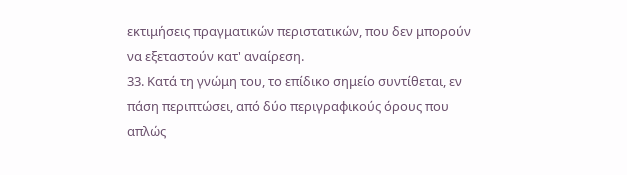εκτιμήσεις πραγματικών περιστατικών, που δεν μπορούν να εξεταστούν κατ' αναίρεση.
33. Κατά τη γνώμη του, το επίδικο σημείο συντίθεται, εν πάση περιπτώσει, από δύο περιγραφικούς όρους που απλώς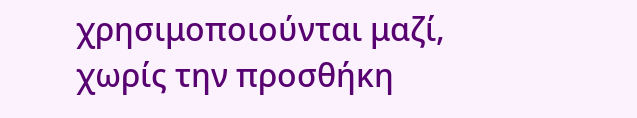χρησιμοποιούνται μαζί, χωρίς την προσθήκη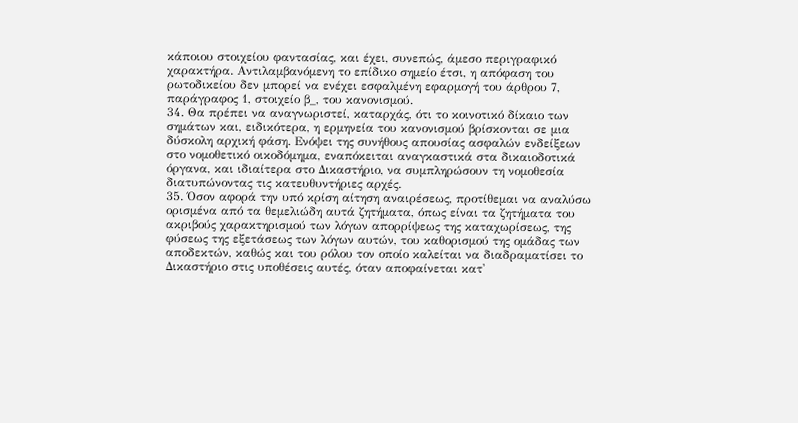κάποιου στοιχείου φαντασίας, και έχει, συνεπώς, άμεσο περιγραφικό χαρακτήρα. Αντιλαμβανόμενη το επίδικο σημείο έτσι, η απόφαση του ρωτοδικείου δεν μπορεί να ενέχει εσφαλμένη εφαρμογή του άρθρου 7, παράγραφος 1, στοιχείο β_, του κανονισμού.
34. Θα πρέπει να αναγνωριστεί, καταρχάς, ότι το κοινοτικό δίκαιο των σημάτων και, ειδικότερα, η ερμηνεία του κανονισμού βρίσκονται σε μια δύσκολη αρχική φάση. Ενόψει της συνήθους απουσίας ασφαλών ενδείξεων στο νομοθετικό οικοδόμημα, εναπόκειται αναγκαστικά στα δικαιοδοτικά όργανα, και ιδιαίτερα στο Δικαστήριο, να συμπληρώσουν τη νομοθεσία διατυπώνοντας τις κατευθυντήριες αρχές.
35. Όσον αφορά την υπό κρίση αίτηση αναιρέσεως, προτίθεμαι να αναλύσω ορισμένα από τα θεμελιώδη αυτά ζητήματα, όπως είναι τα ζητήματα του ακριβούς χαρακτηρισμού των λόγων απορρίψεως της καταχωρίσεως, της φύσεως της εξετάσεως των λόγων αυτών, του καθορισμού της ομάδας των αποδεκτών, καθώς και του ρόλου τον οποίο καλείται να διαδραματίσει το Δικαστήριο στις υποθέσεις αυτές, όταν αποφαίνεται κατ'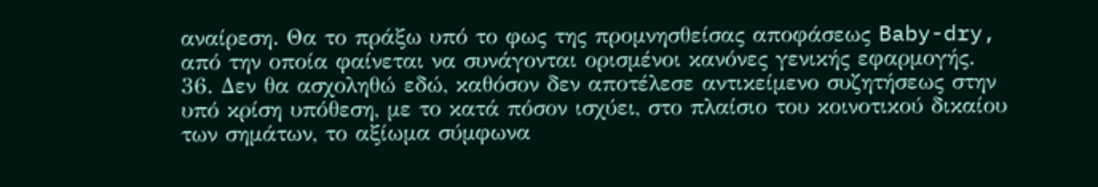αναίρεση. Θα το πράξω υπό το φως της προμνησθείσας αποφάσεως Baby-dry, από την οποία φαίνεται να συνάγονται ορισμένοι κανόνες γενικής εφαρμογής.
36. Δεν θα ασχοληθώ εδώ, καθόσον δεν αποτέλεσε αντικείμενο συζητήσεως στην υπό κρίση υπόθεση, με το κατά πόσον ισχύει, στο πλαίσιο του κοινοτικού δικαίου των σημάτων, το αξίωμα σύμφωνα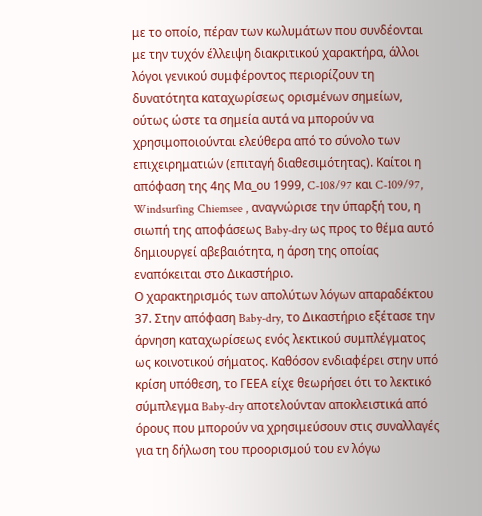με το οποίο, πέραν των κωλυμάτων που συνδέονται με την τυχόν έλλειψη διακριτικού χαρακτήρα, άλλοι λόγοι γενικού συμφέροντος περιορίζουν τη δυνατότητα καταχωρίσεως ορισμένων σημείων, ούτως ώστε τα σημεία αυτά να μπορούν να χρησιμοποιούνται ελεύθερα από το σύνολο των επιχειρηματιών (επιταγή διαθεσιμότητας). Καίτοι η απόφαση της 4ης Μα_ου 1999, C-108/97 και C-109/97, Windsurfing Chiemsee , αναγνώρισε την ύπαρξή του, η σιωπή της αποφάσεως Baby-dry ως προς το θέμα αυτό δημιουργεί αβεβαιότητα, η άρση της οποίας εναπόκειται στο Δικαστήριο.
Ο χαρακτηρισμός των απολύτων λόγων απαραδέκτου
37. Στην απόφαση Baby-dry, το Δικαστήριο εξέτασε την άρνηση καταχωρίσεως ενός λεκτικού συμπλέγματος ως κοινοτικού σήματος. Καθόσον ενδιαφέρει στην υπό κρίση υπόθεση, το ΓΕΕΑ είχε θεωρήσει ότι το λεκτικό σύμπλεγμα Baby-dry αποτελούνταν αποκλειστικά από όρους που μπορούν να χρησιμεύσουν στις συναλλαγές για τη δήλωση του προορισμού του εν λόγω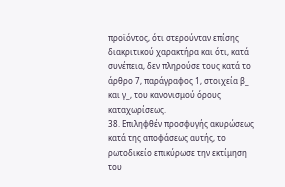προϊόντος, ότι στερούνταν επίσης διακριτικού χαρακτήρα και ότι, κατά συνέπεια, δεν πληρούσε τους κατά το άρθρο 7, παράγραφος 1, στοιχεία β_ και γ_, του κανονισμού όρους καταχωρίσεως.
38. Επιληφθέν προσφυγής ακυρώσεως κατά της αποφάσεως αυτής, το ρωτοδικείο επικύρωσε την εκτίμηση του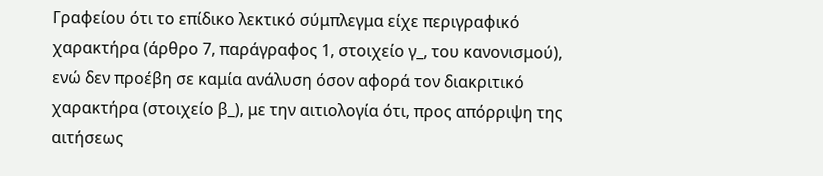Γραφείου ότι το επίδικο λεκτικό σύμπλεγμα είχε περιγραφικό χαρακτήρα (άρθρο 7, παράγραφος 1, στοιχείο γ_, του κανονισμού), ενώ δεν προέβη σε καμία ανάλυση όσον αφορά τον διακριτικό χαρακτήρα (στοιχείο β_), με την αιτιολογία ότι, προς απόρριψη της αιτήσεως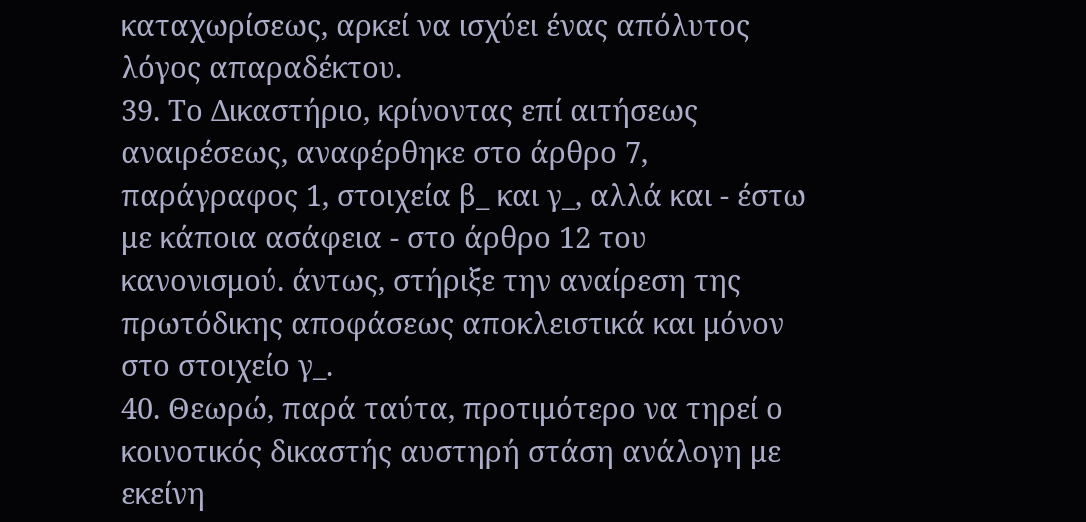καταχωρίσεως, αρκεί να ισχύει ένας απόλυτος λόγος απαραδέκτου.
39. Το Δικαστήριο, κρίνοντας επί αιτήσεως αναιρέσεως, αναφέρθηκε στο άρθρο 7, παράγραφος 1, στοιχεία β_ και γ_, αλλά και - έστω με κάποια ασάφεια - στο άρθρο 12 του κανονισμού. άντως, στήριξε την αναίρεση της πρωτόδικης αποφάσεως αποκλειστικά και μόνον στο στοιχείο γ_.
40. Θεωρώ, παρά ταύτα, προτιμότερο να τηρεί ο κοινοτικός δικαστής αυστηρή στάση ανάλογη με εκείνη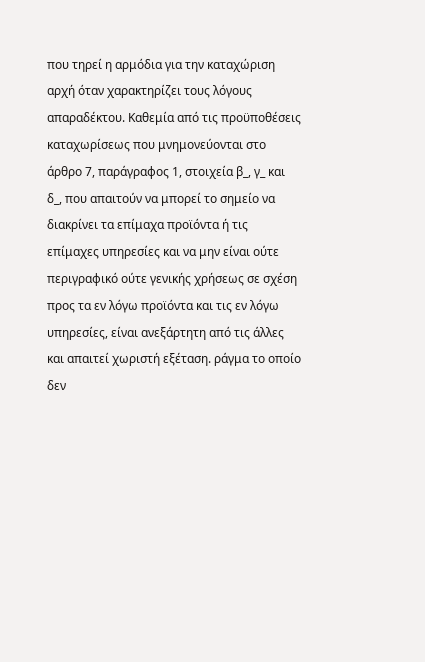που τηρεί η αρμόδια για την καταχώριση αρχή όταν χαρακτηρίζει τους λόγους απαραδέκτου. Καθεμία από τις προϋποθέσεις καταχωρίσεως που μνημονεύονται στο άρθρο 7, παράγραφος 1, στοιχεία β_, γ_ και δ_, που απαιτούν να μπορεί το σημείο να διακρίνει τα επίμαχα προϊόντα ή τις επίμαχες υπηρεσίες και να μην είναι ούτε περιγραφικό ούτε γενικής χρήσεως σε σχέση προς τα εν λόγω προϊόντα και τις εν λόγω υπηρεσίες, είναι ανεξάρτητη από τις άλλες και απαιτεί χωριστή εξέταση. ράγμα το οποίο δεν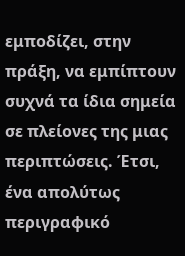εμποδίζει, στην πράξη, να εμπίπτουν συχνά τα ίδια σημεία σε πλείονες της μιας περιπτώσεις. Έτσι, ένα απολύτως περιγραφικό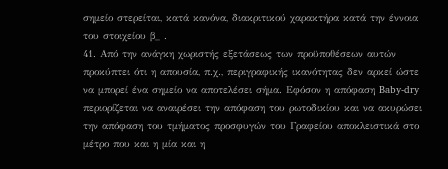σημείο στερείται, κατά κανόνα, διακριτικού χαρακτήρα κατά την έννοια του στοιχείου β_ .
41. Από την ανάγκη χωριστής εξετάσεως των προϋποθέσεων αυτών προκύπτει ότι η απουσία, π.χ., περιγραφικής ικανότητας δεν αρκεί ώστε να μπορεί ένα σημείο να αποτελέσει σήμα. Εφόσον η απόφαση Baby-dry περιορίζεται να αναιρέσει την απόφαση του ρωτοδικίου και να ακυρώσει την απόφαση του τμήματος προσφυγών του Γραφείου αποκλειστικά στο μέτρο που και η μία και η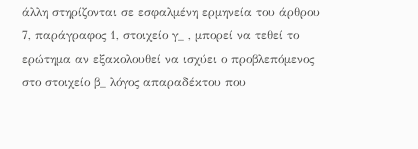άλλη στηρίζονται σε εσφαλμένη ερμηνεία του άρθρου 7, παράγραφος 1, στοιχείο γ_ , μπορεί να τεθεί το ερώτημα αν εξακολουθεί να ισχύει ο προβλεπόμενος στο στοιχείο β_ λόγος απαραδέκτου που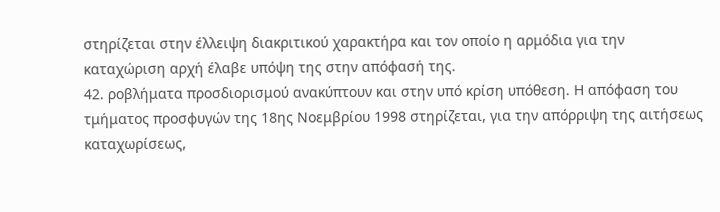στηρίζεται στην έλλειψη διακριτικού χαρακτήρα και τον οποίο η αρμόδια για την καταχώριση αρχή έλαβε υπόψη της στην απόφασή της.
42. ροβλήματα προσδιορισμού ανακύπτουν και στην υπό κρίση υπόθεση. Η απόφαση του τμήματος προσφυγών της 18ης Νοεμβρίου 1998 στηρίζεται, για την απόρριψη της αιτήσεως καταχωρίσεως,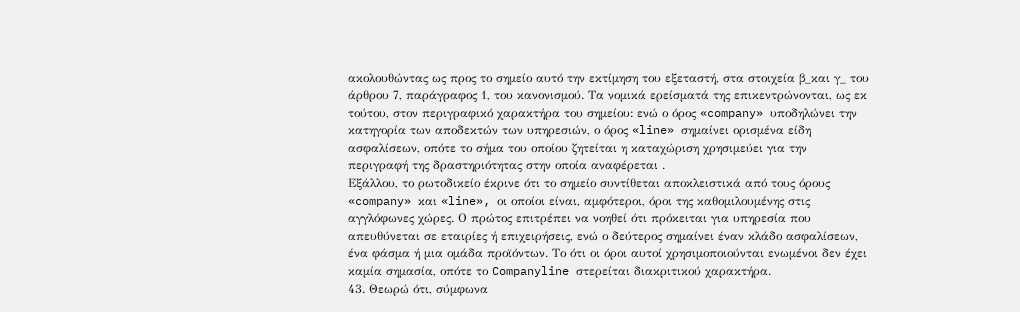ακολουθώντας ως προς το σημείο αυτό την εκτίμηση του εξεταστή, στα στοιχεία β_και γ_ του άρθρου 7, παράγραφος 1, του κανονισμού. Τα νομικά ερείσματά της επικεντρώνονται, ως εκ τούτου, στον περιγραφικό χαρακτήρα του σημείου: ενώ ο όρος «company» υποδηλώνει την κατηγορία των αποδεκτών των υπηρεσιών, ο όρος «line» σημαίνει ορισμένα είδη ασφαλίσεων, οπότε το σήμα του οποίου ζητείται η καταχώριση χρησιμεύει για την περιγραφή της δραστηριότητας στην οποία αναφέρεται .
Εξάλλου, το ρωτοδικείο έκρινε ότι το σημείο συντίθεται αποκλειστικά από τους όρους «company» και «line», οι οποίοι είναι, αμφότεροι, όροι της καθομιλουμένης στις αγγλόφωνες χώρες. Ο πρώτος επιτρέπει να νοηθεί ότι πρόκειται για υπηρεσία που απευθύνεται σε εταιρίες ή επιχειρήσεις, ενώ ο δεύτερος σημαίνει έναν κλάδο ασφαλίσεων, ένα φάσμα ή μια ομάδα προϊόντων. Το ότι οι όροι αυτοί χρησιμοποιούνται ενωμένοι δεν έχει καμία σημασία, οπότε το Companyline στερείται διακριτικού χαρακτήρα.
43. Θεωρώ ότι, σύμφωνα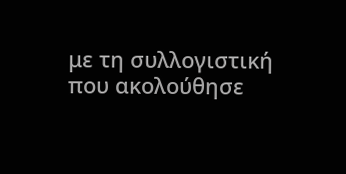με τη συλλογιστική που ακολούθησε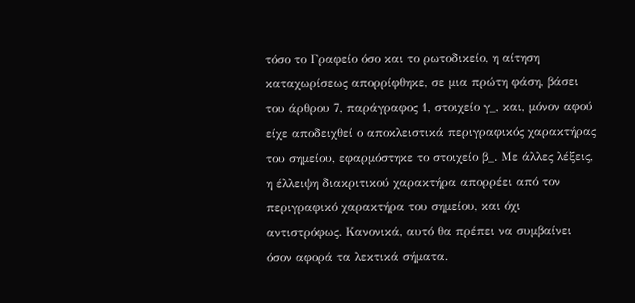τόσο το Γραφείο όσο και το ρωτοδικείο, η αίτηση καταχωρίσεως απορρίφθηκε, σε μια πρώτη φάση, βάσει του άρθρου 7, παράγραφος 1, στοιχείο γ_, και, μόνον αφού είχε αποδειχθεί ο αποκλειστικά περιγραφικός χαρακτήρας του σημείου, εφαρμόστηκε το στοιχείο β_. Με άλλες λέξεις, η έλλειψη διακριτικού χαρακτήρα απορρέει από τον περιγραφικό χαρακτήρα του σημείου, και όχι αντιστρόφως. Κανονικά, αυτό θα πρέπει να συμβαίνει όσον αφορά τα λεκτικά σήματα.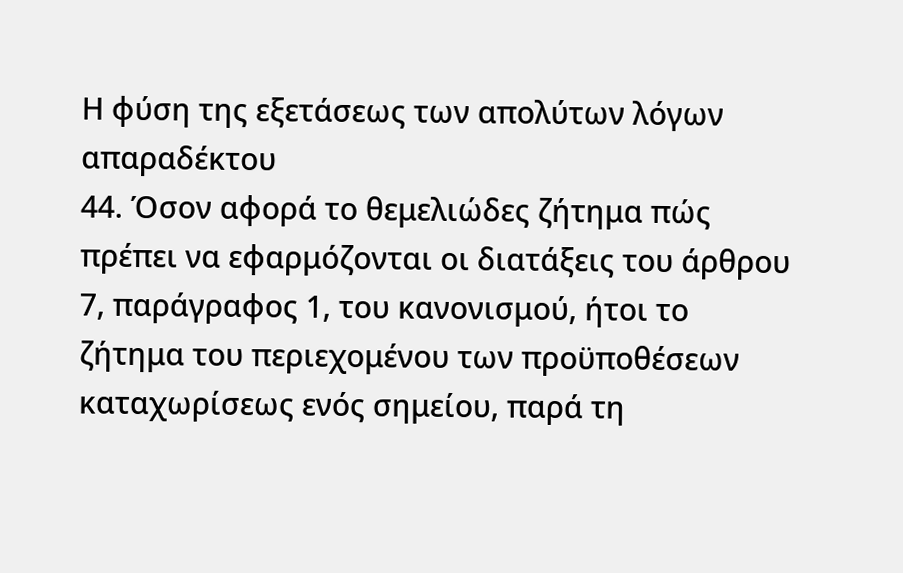Η φύση της εξετάσεως των απολύτων λόγων απαραδέκτου
44. Όσον αφορά το θεμελιώδες ζήτημα πώς πρέπει να εφαρμόζονται οι διατάξεις του άρθρου 7, παράγραφος 1, του κανονισμού, ήτοι το ζήτημα του περιεχομένου των προϋποθέσεων καταχωρίσεως ενός σημείου, παρά τη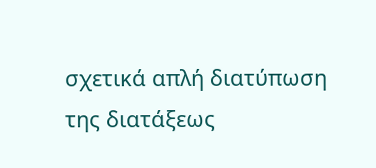σχετικά απλή διατύπωση της διατάξεως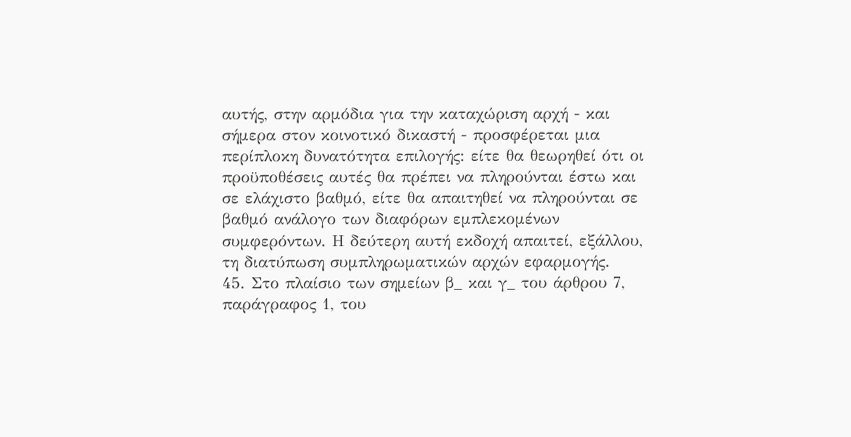αυτής, στην αρμόδια για την καταχώριση αρχή - και σήμερα στον κοινοτικό δικαστή - προσφέρεται μια περίπλοκη δυνατότητα επιλογής: είτε θα θεωρηθεί ότι οι προϋποθέσεις αυτές θα πρέπει να πληρούνται έστω και σε ελάχιστο βαθμό, είτε θα απαιτηθεί να πληρούνται σε βαθμό ανάλογο των διαφόρων εμπλεκομένων συμφερόντων. Η δεύτερη αυτή εκδοχή απαιτεί, εξάλλου, τη διατύπωση συμπληρωματικών αρχών εφαρμογής.
45. Στο πλαίσιο των σημείων β_ και γ_ του άρθρου 7, παράγραφος 1, του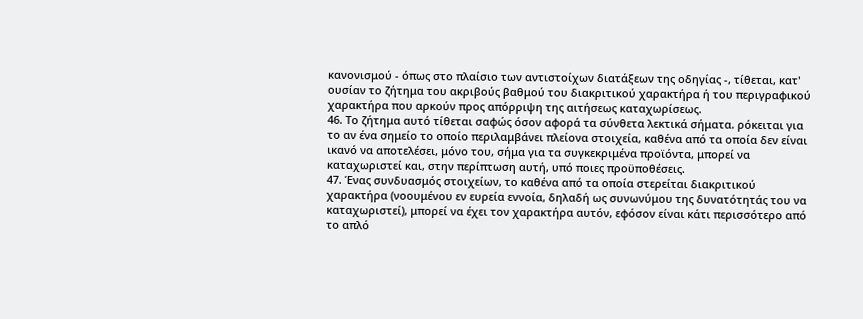κανονισμού - όπως στο πλαίσιο των αντιστοίχων διατάξεων της οδηγίας -, τίθεται, κατ' ουσίαν το ζήτημα του ακριβούς βαθμού του διακριτικού χαρακτήρα ή του περιγραφικού χαρακτήρα που αρκούν προς απόρριψη της αιτήσεως καταχωρίσεως.
46. Το ζήτημα αυτό τίθεται σαφώς όσον αφορά τα σύνθετα λεκτικά σήματα. ρόκειται για το αν ένα σημείο το οποίο περιλαμβάνει πλείονα στοιχεία, καθένα από τα οποία δεν είναι ικανό να αποτελέσει, μόνο του, σήμα για τα συγκεκριμένα προϊόντα, μπορεί να καταχωριστεί και, στην περίπτωση αυτή, υπό ποιες προϋποθέσεις.
47. Ένας συνδυασμός στοιχείων, το καθένα από τα οποία στερείται διακριτικού χαρακτήρα (νοουμένου εν ευρεία εννοία, δηλαδή ως συνωνύμου της δυνατότητάς του να καταχωριστεί), μπορεί να έχει τον χαρακτήρα αυτόν, εφόσον είναι κάτι περισσότερο από το απλό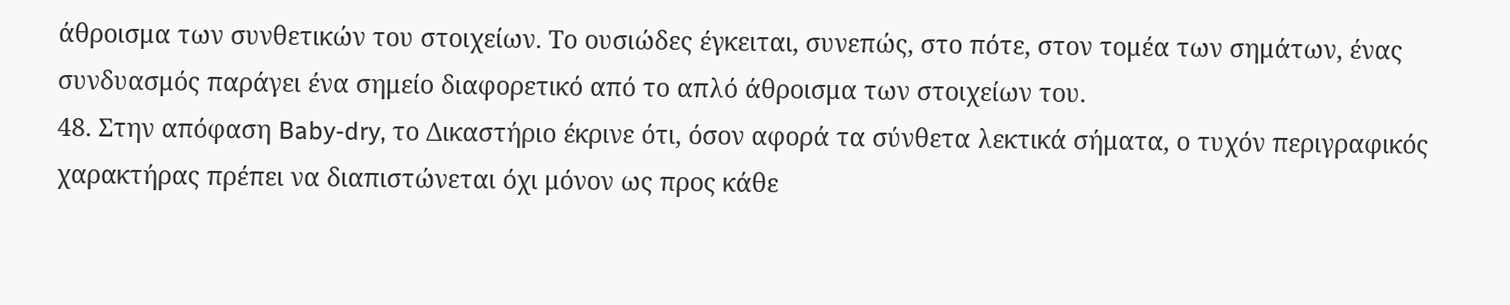άθροισμα των συνθετικών του στοιχείων. Το ουσιώδες έγκειται, συνεπώς, στο πότε, στον τομέα των σημάτων, ένας συνδυασμός παράγει ένα σημείο διαφορετικό από το απλό άθροισμα των στοιχείων του.
48. Στην απόφαση Baby-dry, το Δικαστήριο έκρινε ότι, όσον αφορά τα σύνθετα λεκτικά σήματα, ο τυχόν περιγραφικός χαρακτήρας πρέπει να διαπιστώνεται όχι μόνον ως προς κάθε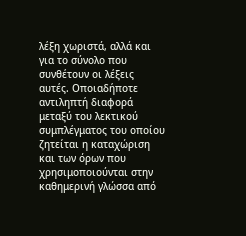λέξη χωριστά, αλλά και για το σύνολο που συνθέτουν οι λέξεις αυτές. Οποιαδήποτε αντιληπτή διαφορά μεταξύ του λεκτικού συμπλέγματος του οποίου ζητείται η καταχώριση και των όρων που χρησιμοποιούνται στην καθημερινή γλώσσα από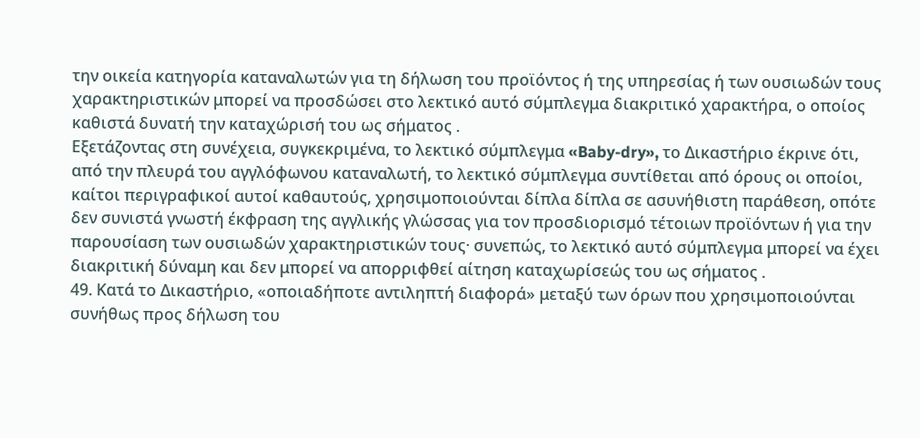την οικεία κατηγορία καταναλωτών για τη δήλωση του προϊόντος ή της υπηρεσίας ή των ουσιωδών τους χαρακτηριστικών μπορεί να προσδώσει στο λεκτικό αυτό σύμπλεγμα διακριτικό χαρακτήρα, ο οποίος καθιστά δυνατή την καταχώρισή του ως σήματος .
Εξετάζοντας στη συνέχεια, συγκεκριμένα, το λεκτικό σύμπλεγμα «Baby-dry», το Δικαστήριο έκρινε ότι, από την πλευρά του αγγλόφωνου καταναλωτή, το λεκτικό σύμπλεγμα συντίθεται από όρους οι οποίοι, καίτοι περιγραφικοί αυτοί καθαυτούς, χρησιμοποιούνται δίπλα δίπλα σε ασυνήθιστη παράθεση, οπότε δεν συνιστά γνωστή έκφραση της αγγλικής γλώσσας για τον προσδιορισμό τέτοιων προϊόντων ή για την παρουσίαση των ουσιωδών χαρακτηριστικών τους· συνεπώς, το λεκτικό αυτό σύμπλεγμα μπορεί να έχει διακριτική δύναμη και δεν μπορεί να απορριφθεί αίτηση καταχωρίσεώς του ως σήματος .
49. Κατά το Δικαστήριο, «οποιαδήποτε αντιληπτή διαφορά» μεταξύ των όρων που χρησιμοποιούνται συνήθως προς δήλωση του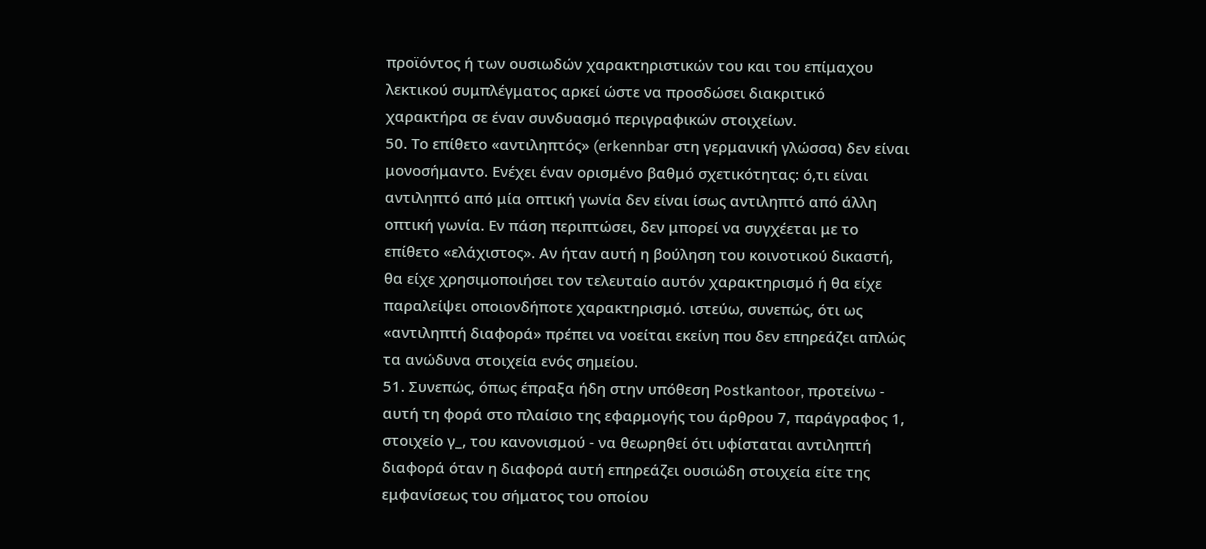προϊόντος ή των ουσιωδών χαρακτηριστικών του και του επίμαχου λεκτικού συμπλέγματος αρκεί ώστε να προσδώσει διακριτικό χαρακτήρα σε έναν συνδυασμό περιγραφικών στοιχείων.
50. Το επίθετο «αντιληπτός» (erkennbar στη γερμανική γλώσσα) δεν είναι μονοσήμαντο. Ενέχει έναν ορισμένο βαθμό σχετικότητας: ό,τι είναι αντιληπτό από μία οπτική γωνία δεν είναι ίσως αντιληπτό από άλλη οπτική γωνία. Εν πάση περιπτώσει, δεν μπορεί να συγχέεται με το επίθετο «ελάχιστος». Αν ήταν αυτή η βούληση του κοινοτικού δικαστή, θα είχε χρησιμοποιήσει τον τελευταίο αυτόν χαρακτηρισμό ή θα είχε παραλείψει οποιονδήποτε χαρακτηρισμό. ιστεύω, συνεπώς, ότι ως «αντιληπτή διαφορά» πρέπει να νοείται εκείνη που δεν επηρεάζει απλώς τα ανώδυνα στοιχεία ενός σημείου.
51. Συνεπώς, όπως έπραξα ήδη στην υπόθεση Postkantoor, προτείνω - αυτή τη φορά στο πλαίσιο της εφαρμογής του άρθρου 7, παράγραφος 1, στοιχείο γ_, του κανονισμού - να θεωρηθεί ότι υφίσταται αντιληπτή διαφορά όταν η διαφορά αυτή επηρεάζει ουσιώδη στοιχεία είτε της εμφανίσεως του σήματος του οποίου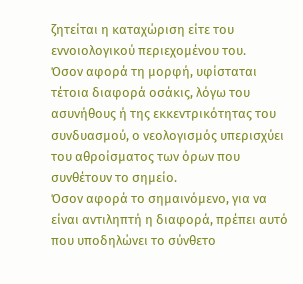ζητείται η καταχώριση είτε του εννοιολογικού περιεχομένου του.
Όσον αφορά τη μορφή, υφίσταται τέτοια διαφορά οσάκις, λόγω του ασυνήθους ή της εκκεντρικότητας του συνδυασμού, ο νεολογισμός υπερισχύει του αθροίσματος των όρων που συνθέτουν το σημείο.
Όσον αφορά το σημαινόμενο, για να είναι αντιληπτή η διαφορά, πρέπει αυτό που υποδηλώνει το σύνθετο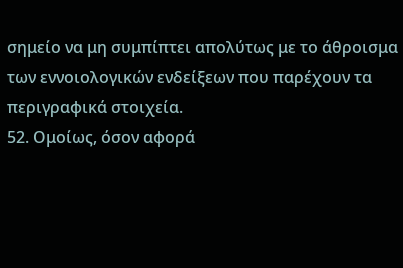σημείο να μη συμπίπτει απολύτως με το άθροισμα των εννοιολογικών ενδείξεων που παρέχουν τα περιγραφικά στοιχεία.
52. Ομοίως, όσον αφορά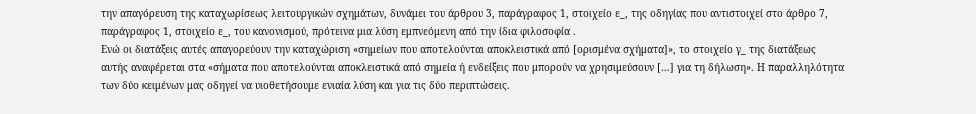την απαγόρευση της καταχωρίσεως λειτουργικών σχημάτων, δυνάμει του άρθρου 3, παράγραφος 1, στοιχείο ε_, της οδηγίας που αντιστοιχεί στο άρθρο 7, παράγραφος 1, στοιχείο ε_, του κανονισμού, πρότεινα μια λύση εμπνεόμενη από την ίδια φιλοσοφία .
Ενώ οι διατάξεις αυτές απαγορεύουν την καταχώριση «σημείων που αποτελούνται αποκλειστικά από [ορισμένα σχήματα]», το στοιχείο γ_ της διατάξεως αυτής αναφέρεται στα «σήματα που αποτελούνται αποκλειστικά από σημεία ή ενδείξεις που μπορούν να χρησιμεύσουν [...] για τη δήλωση». Η παραλληλότητα των δύο κειμένων μας οδηγεί να υιοθετήσουμε ενιαία λύση και για τις δύο περιπτώσεις.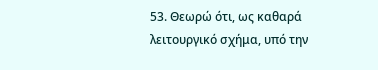53. Θεωρώ ότι, ως καθαρά λειτουργικό σχήμα, υπό την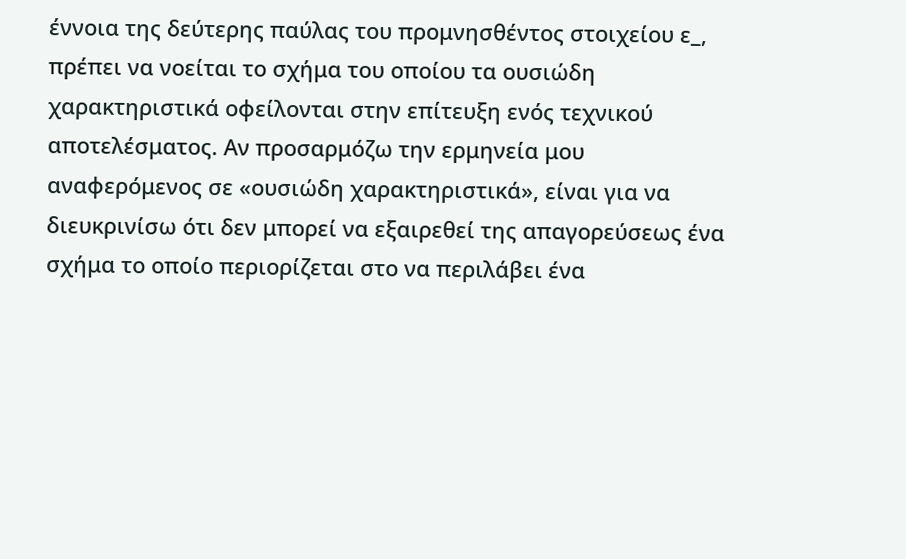έννοια της δεύτερης παύλας του προμνησθέντος στοιχείου ε_, πρέπει να νοείται το σχήμα του οποίου τα ουσιώδη χαρακτηριστικά οφείλονται στην επίτευξη ενός τεχνικού αποτελέσματος. Αν προσαρμόζω την ερμηνεία μου αναφερόμενος σε «ουσιώδη χαρακτηριστικά», είναι για να διευκρινίσω ότι δεν μπορεί να εξαιρεθεί της απαγορεύσεως ένα σχήμα το οποίο περιορίζεται στο να περιλάβει ένα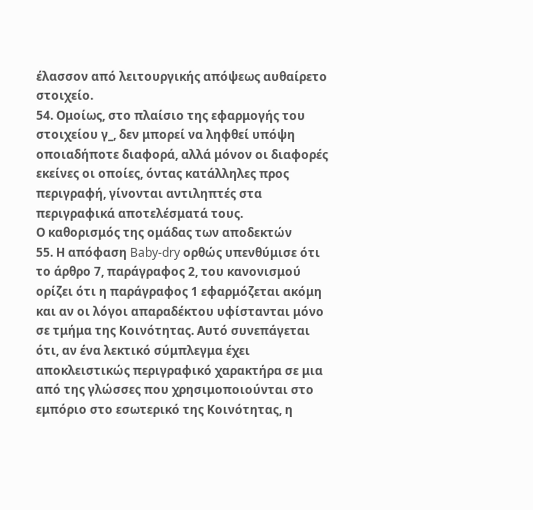έλασσον από λειτουργικής απόψεως αυθαίρετο στοιχείο.
54. Ομοίως, στο πλαίσιο της εφαρμογής του στοιχείου γ_, δεν μπορεί να ληφθεί υπόψη οποιαδήποτε διαφορά, αλλά μόνον οι διαφορές εκείνες οι οποίες, όντας κατάλληλες προς περιγραφή, γίνονται αντιληπτές στα περιγραφικά αποτελέσματά τους.
Ο καθορισμός της ομάδας των αποδεκτών
55. Η απόφαση Baby-dry ορθώς υπενθύμισε ότι το άρθρο 7, παράγραφος 2, του κανονισμού ορίζει ότι η παράγραφος 1 εφαρμόζεται ακόμη και αν οι λόγοι απαραδέκτου υφίστανται μόνο σε τμήμα της Κοινότητας. Αυτό συνεπάγεται ότι, αν ένα λεκτικό σύμπλεγμα έχει αποκλειστικώς περιγραφικό χαρακτήρα σε μια από της γλώσσες που χρησιμοποιούνται στο εμπόριο στο εσωτερικό της Κοινότητας, η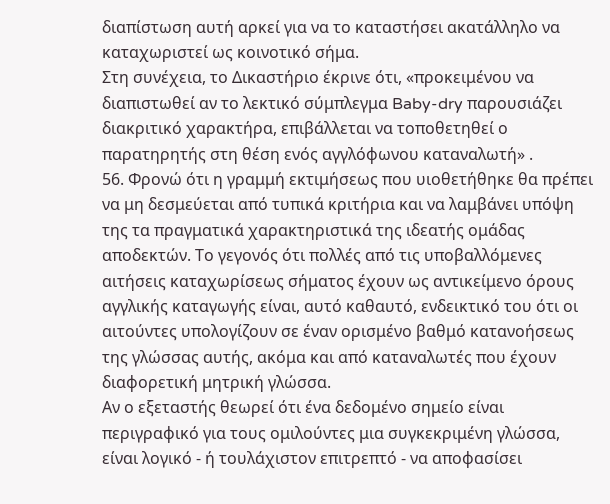διαπίστωση αυτή αρκεί για να το καταστήσει ακατάλληλο να καταχωριστεί ως κοινοτικό σήμα.
Στη συνέχεια, το Δικαστήριο έκρινε ότι, «προκειμένου να διαπιστωθεί αν το λεκτικό σύμπλεγμα Baby-dry παρουσιάζει διακριτικό χαρακτήρα, επιβάλλεται να τοποθετηθεί ο παρατηρητής στη θέση ενός αγγλόφωνου καταναλωτή» .
56. Φρονώ ότι η γραμμή εκτιμήσεως που υιοθετήθηκε θα πρέπει να μη δεσμεύεται από τυπικά κριτήρια και να λαμβάνει υπόψη της τα πραγματικά χαρακτηριστικά της ιδεατής ομάδας αποδεκτών. Το γεγονός ότι πολλές από τις υποβαλλόμενες αιτήσεις καταχωρίσεως σήματος έχουν ως αντικείμενο όρους αγγλικής καταγωγής είναι, αυτό καθαυτό, ενδεικτικό του ότι οι αιτούντες υπολογίζουν σε έναν ορισμένο βαθμό κατανοήσεως της γλώσσας αυτής, ακόμα και από καταναλωτές που έχουν διαφορετική μητρική γλώσσα.
Αν ο εξεταστής θεωρεί ότι ένα δεδομένο σημείο είναι περιγραφικό για τους ομιλούντες μια συγκεκριμένη γλώσσα, είναι λογικό - ή τουλάχιστον επιτρεπτό - να αποφασίσει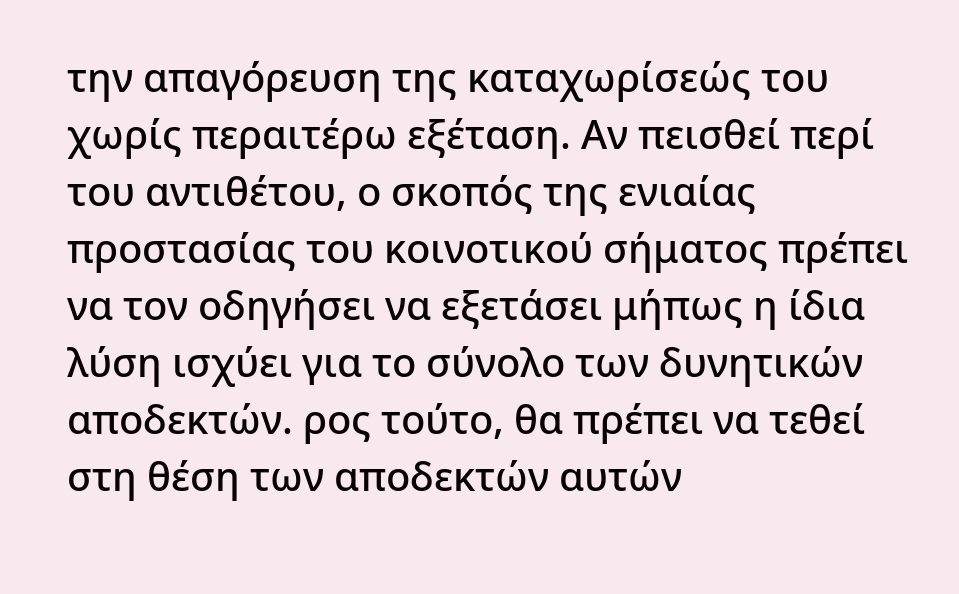την απαγόρευση της καταχωρίσεώς του χωρίς περαιτέρω εξέταση. Αν πεισθεί περί του αντιθέτου, ο σκοπός της ενιαίας προστασίας του κοινοτικού σήματος πρέπει να τον οδηγήσει να εξετάσει μήπως η ίδια λύση ισχύει για το σύνολο των δυνητικών αποδεκτών. ρος τούτο, θα πρέπει να τεθεί στη θέση των αποδεκτών αυτών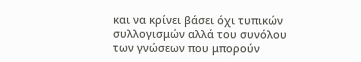και να κρίνει βάσει όχι τυπικών συλλογισμών αλλά του συνόλου των γνώσεων που μπορούν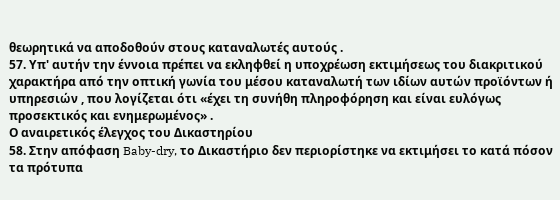θεωρητικά να αποδοθούν στους καταναλωτές αυτούς .
57. Υπ' αυτήν την έννοια πρέπει να εκληφθεί η υποχρέωση εκτιμήσεως του διακριτικού χαρακτήρα από την οπτική γωνία του μέσου καταναλωτή των ιδίων αυτών προϊόντων ή υπηρεσιών , που λογίζεται ότι «έχει τη συνήθη πληροφόρηση και είναι ευλόγως προσεκτικός και ενημερωμένος» .
Ο αναιρετικός έλεγχος του Δικαστηρίου
58. Στην απόφαση Baby-dry, το Δικαστήριο δεν περιορίστηκε να εκτιμήσει το κατά πόσον τα πρότυπα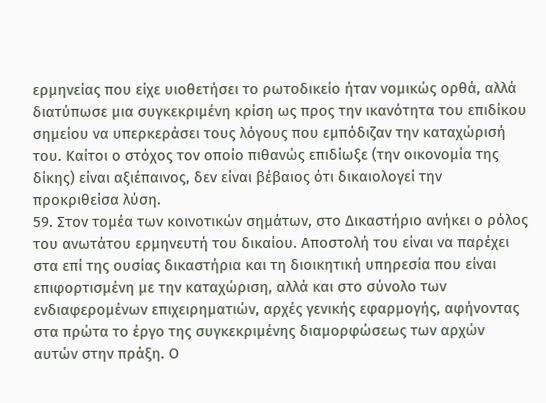ερμηνείας που είχε υιοθετήσει το ρωτοδικείο ήταν νομικώς ορθά, αλλά διατύπωσε μια συγκεκριμένη κρίση ως προς την ικανότητα του επιδίκου σημείου να υπερκεράσει τους λόγους που εμπόδιζαν την καταχώρισή του. Καίτοι ο στόχος τον οποίο πιθανώς επιδίωξε (την οικονομία της δίκης) είναι αξιέπαινος, δεν είναι βέβαιος ότι δικαιολογεί την προκριθείσα λύση.
59. Στον τομέα των κοινοτικών σημάτων, στο Δικαστήριο ανήκει ο ρόλος του ανωτάτου ερμηνευτή του δικαίου. Αποστολή του είναι να παρέχει στα επί της ουσίας δικαστήρια και τη διοικητική υπηρεσία που είναι επιφορτισμένη με την καταχώριση, αλλά και στο σύνολο των ενδιαφερομένων επιχειρηματιών, αρχές γενικής εφαρμογής, αφήνοντας στα πρώτα το έργο της συγκεκριμένης διαμορφώσεως των αρχών αυτών στην πράξη. Ο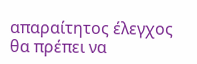απαραίτητος έλεγχος θα πρέπει να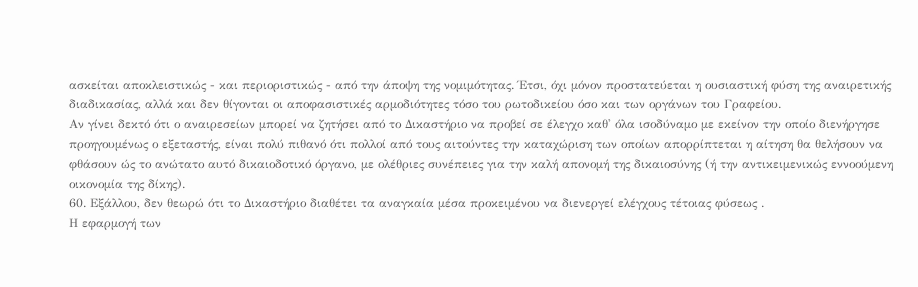ασκείται αποκλειστικώς - και περιοριστικώς - από την άποψη της νομιμότητας. Έτσι, όχι μόνον προστατεύεται η ουσιαστική φύση της αναιρετικής διαδικασίας, αλλά και δεν θίγονται οι αποφασιστικές αρμοδιότητες τόσο του ρωτοδικείου όσο και των οργάνων του Γραφείου.
Αν γίνει δεκτό ότι ο αναιρεσείων μπορεί να ζητήσει από το Δικαστήριο να προβεί σε έλεγχο καθ' όλα ισοδύναμο με εκείνον την οποίο διενήργησε προηγουμένως ο εξεταστής, είναι πολύ πιθανό ότι πολλοί από τους αιτούντες την καταχώριση των οποίων απορρίπτεται η αίτηση θα θελήσουν να φθάσουν ώς το ανώτατο αυτό δικαιοδοτικό όργανο, με ολέθριες συνέπειες για την καλή απονομή της δικαιοσύνης (ή την αντικειμενικώς εννοούμενη οικονομία της δίκης).
60. Εξάλλου, δεν θεωρώ ότι το Δικαστήριο διαθέτει τα αναγκαία μέσα προκειμένου να διενεργεί ελέγχους τέτοιας φύσεως .
Η εφαρμογή των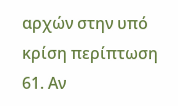αρχών στην υπό κρίση περίπτωση
61. Αν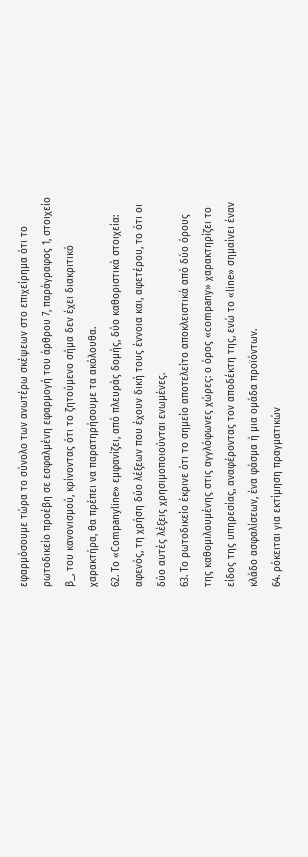εφαρμόσουμε τώρα το σύνολο των ανωτέρω σκέψεων στο επιχείρημα ότι το ρωτοδικείο προέβη σε εσφαλμένη εφαρμογή του άρθρου 7, παράγραφος 1, στοιχείο β_, του κανονισμού, κρίνοντας ότι το ζητούμενο σήμα δεν έχει διακριτικό χαρακτήρα, θα πρέπει να παρατηρήσουμε τα ακόλουθα.
62. Το «Companyline» εμφανίζει, από πλευράς δομής, δύο καθοριστικά στοιχεία: αφενός, τη χρήση δύο λέξεων που έχουν δική τους έννοια και, αφετέρου, το ότι οι δύο αυτές λέξεις χρησιμοποιούνται ενωμένες.
63. Το ρωτοδικείο έκρινε ότι το σημείο αποτελείτο αποκλειστικά από δύο όρους της καθομιλουμένης στις αγγλόφωνες χώρες: ο όρος «company» χαρακτηρίζει το είδος της υπηρεσίας, αναφέροντας τον αποδέκτη της, ενώ το «line» σημαίνει έναν κλάδο ασφαλίσεων, ένα φάσμα ή μια ομάδα προϊόντων.
64. ρόκειται για εκτίμηση πραγματικών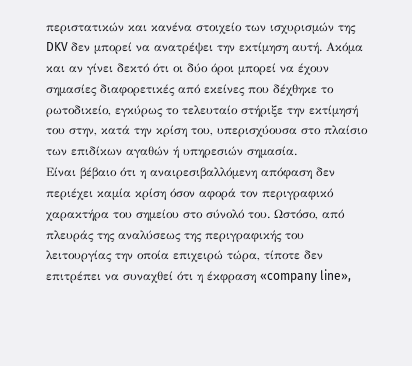περιστατικών και κανένα στοιχείο των ισχυρισμών της DKV δεν μπορεί να ανατρέψει την εκτίμηση αυτή. Ακόμα και αν γίνει δεκτό ότι οι δύο όροι μπορεί να έχουν σημασίες διαφορετικές από εκείνες που δέχθηκε το ρωτοδικείο, εγκύρως το τελευταίο στήριξε την εκτίμησή του στην, κατά την κρίση του, υπερισχύουσα στο πλαίσιο των επιδίκων αγαθών ή υπηρεσιών σημασία.
Είναι βέβαιο ότι η αναιρεσιβαλλόμενη απόφαση δεν περιέχει καμία κρίση όσον αφορά τον περιγραφικό χαρακτήρα του σημείου στο σύνολό του. Ωστόσο, από πλευράς της αναλύσεως της περιγραφικής του λειτουργίας την οποία επιχειρώ τώρα, τίποτε δεν επιτρέπει να συναχθεί ότι η έκφραση «company line»,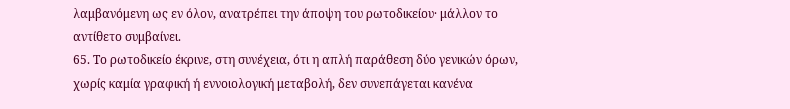λαμβανόμενη ως εν όλον, ανατρέπει την άποψη του ρωτοδικείου· μάλλον το αντίθετο συμβαίνει.
65. Το ρωτοδικείο έκρινε, στη συνέχεια, ότι η απλή παράθεση δύο γενικών όρων, χωρίς καμία γραφική ή εννοιολογική μεταβολή, δεν συνεπάγεται κανένα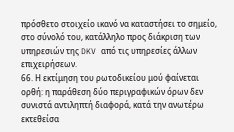πρόσθετο στοιχείο ικανό να καταστήσει το σημείο, στο σύνολό του, κατάλληλο προς διάκριση των υπηρεσιών της DKV από τις υπηρεσίες άλλων επιχειρήσεων.
66. Η εκτίμηση του ρωτοδικείου μού φαίνεται ορθή: η παράθεση δύο περιγραφικών όρων δεν συνιστά αντιληπτή διαφορά, κατά την ανωτέρω εκτεθείσα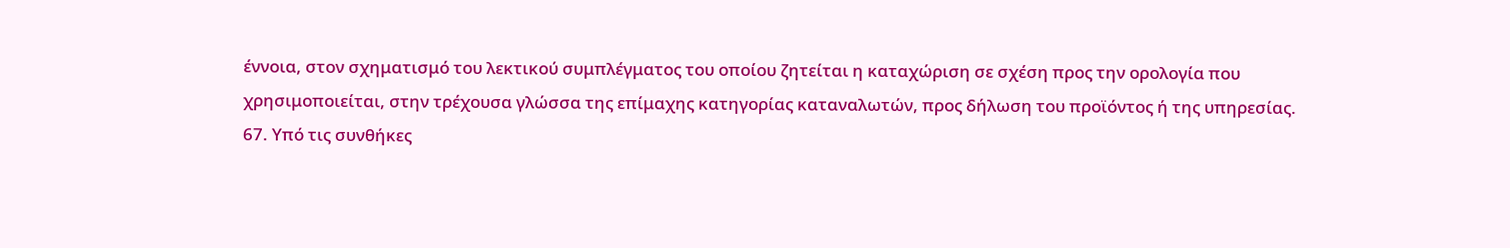έννοια, στον σχηματισμό του λεκτικού συμπλέγματος του οποίου ζητείται η καταχώριση σε σχέση προς την ορολογία που χρησιμοποιείται, στην τρέχουσα γλώσσα της επίμαχης κατηγορίας καταναλωτών, προς δήλωση του προϊόντος ή της υπηρεσίας.
67. Υπό τις συνθήκες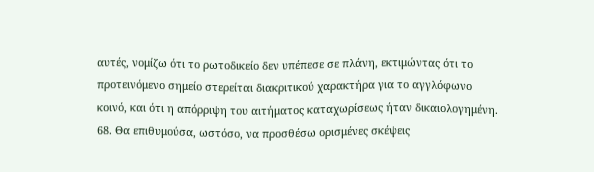αυτές, νομίζω ότι το ρωτοδικείο δεν υπέπεσε σε πλάνη, εκτιμώντας ότι το προτεινόμενο σημείο στερείται διακριτικού χαρακτήρα για το αγγλόφωνο κοινό, και ότι η απόρριψη του αιτήματος καταχωρίσεως ήταν δικαιολογημένη.
68. Θα επιθυμούσα, ωστόσο, να προσθέσω ορισμένες σκέψεις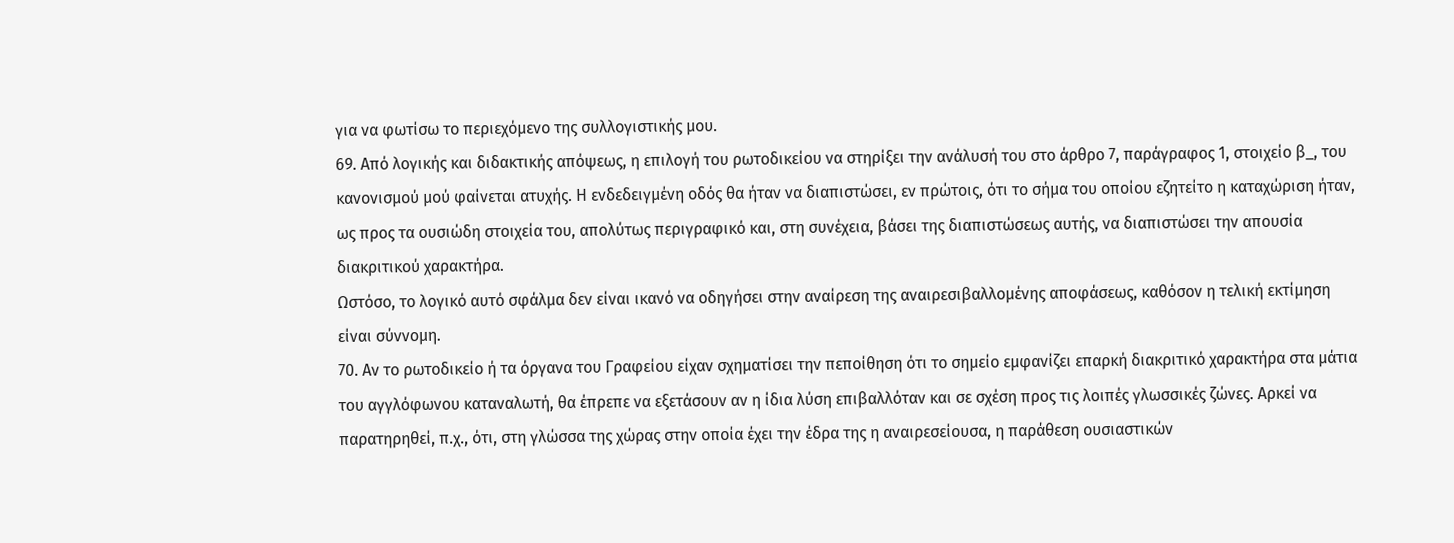για να φωτίσω το περιεχόμενο της συλλογιστικής μου.
69. Από λογικής και διδακτικής απόψεως, η επιλογή του ρωτοδικείου να στηρίξει την ανάλυσή του στο άρθρο 7, παράγραφος 1, στοιχείο β_, του κανονισμού μού φαίνεται ατυχής. Η ενδεδειγμένη οδός θα ήταν να διαπιστώσει, εν πρώτοις, ότι το σήμα του οποίου εζητείτο η καταχώριση ήταν, ως προς τα ουσιώδη στοιχεία του, απολύτως περιγραφικό και, στη συνέχεια, βάσει της διαπιστώσεως αυτής, να διαπιστώσει την απουσία διακριτικού χαρακτήρα.
Ωστόσο, το λογικό αυτό σφάλμα δεν είναι ικανό να οδηγήσει στην αναίρεση της αναιρεσιβαλλομένης αποφάσεως, καθόσον η τελική εκτίμηση είναι σύννομη.
70. Αν το ρωτοδικείο ή τα όργανα του Γραφείου είχαν σχηματίσει την πεποίθηση ότι το σημείο εμφανίζει επαρκή διακριτικό χαρακτήρα στα μάτια του αγγλόφωνου καταναλωτή, θα έπρεπε να εξετάσουν αν η ίδια λύση επιβαλλόταν και σε σχέση προς τις λοιπές γλωσσικές ζώνες. Αρκεί να παρατηρηθεί, π.χ., ότι, στη γλώσσα της χώρας στην οποία έχει την έδρα της η αναιρεσείουσα, η παράθεση ουσιαστικών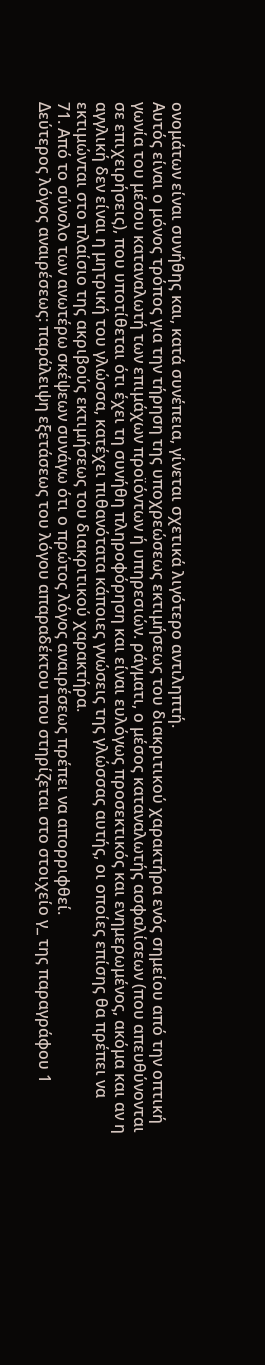ονομάτων είναι συνήθης και, κατά συνέπεια, γίνεται σχετικά λιγότερο αντιληπτή.
Αυτός είναι ο μόνος τρόπος για την τήρηση της υποχρεώσεως εκτιμήσεως του διακριτικού χαρακτήρα ενός σημείου από την οπτική γωνία του μέσου καταναλωτή των επιμάχων προϊόντων ή υπηρεσιών. ράγματι, ο μέσος καταναλωτής ασφαλίσεων (που απευθύνονται σε επιχειρήσεις), που υποτίθεται ότι έχει τη συνήθη πληροφόρηση και είναι ευλόγως προσεκτικός και ενημερωμένος, ακόμα και αν η αγγλική δεν είναι η μητρική του γλώσσα, κατέχει πιθανότατα κάποιες γνώσεις της γλώσσας αυτής, οι οποίες επίσης θα πρέπει να εκτιμώνται στο πλαίσιο της ακριβούς εκτιμήσεως του διακριτικού χαρακτήρα.
71. Από το σύνολο των ανωτέρω σκέψεων συνάγω ότι ο πρώτος λόγος αναιρέσεως πρέπει να απορριφθεί.
Δεύτερος λόγος αναιρέσεως: παράλειψη εξετάσεως του λόγου απαραδέκτου που στηρίζεται στο στοιχείο γ_ της παραγράφου 1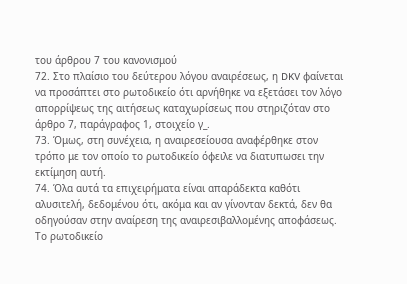του άρθρου 7 του κανονισμού
72. Στο πλαίσιο του δεύτερου λόγου αναιρέσεως, η DKV φαίνεται να προσάπτει στο ρωτοδικείο ότι αρνήθηκε να εξετάσει τον λόγο απορρίψεως της αιτήσεως καταχωρίσεως που στηριζόταν στο άρθρο 7, παράγραφος 1, στοιχείο γ_.
73. Όμως, στη συνέχεια, η αναιρεσείουσα αναφέρθηκε στον τρόπο με τον οποίο το ρωτοδικείο όφειλε να διατυπωσει την εκτίμηση αυτή.
74. Όλα αυτά τα επιχειρήματα είναι απαράδεκτα καθότι αλυσιτελή, δεδομένου ότι, ακόμα και αν γίνονταν δεκτά, δεν θα οδηγούσαν στην αναίρεση της αναιρεσιβαλλομένης αποφάσεως.
Το ρωτοδικείο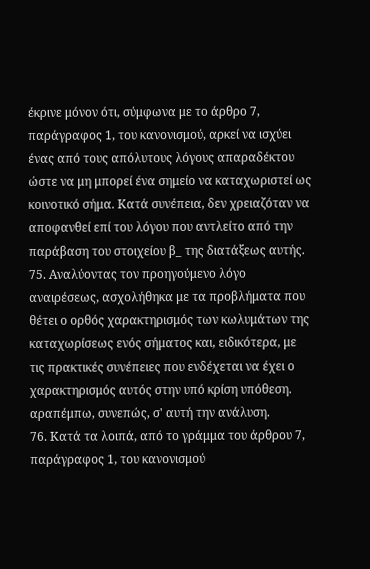έκρινε μόνον ότι, σύμφωνα με το άρθρο 7, παράγραφος 1, του κανονισμού, αρκεί να ισχύει ένας από τους απόλυτους λόγους απαραδέκτου ώστε να μη μπορεί ένα σημείο να καταχωριστεί ως κοινοτικό σήμα. Κατά συνέπεια, δεν χρειαζόταν να αποφανθεί επί του λόγου που αντλείτο από την παράβαση του στοιχείου β_ της διατάξεως αυτής.
75. Αναλύοντας τον προηγούμενο λόγο αναιρέσεως, ασχολήθηκα με τα προβλήματα που θέτει ο ορθός χαρακτηρισμός των κωλυμάτων της καταχωρίσεως ενός σήματος και, ειδικότερα, με τις πρακτικές συνέπειες που ενδέχεται να έχει ο χαρακτηρισμός αυτός στην υπό κρίση υπόθεση. αραπέμπω, συνεπώς, σ' αυτή την ανάλυση.
76. Κατά τα λοιπά, από το γράμμα του άρθρου 7, παράγραφος 1, του κανονισμού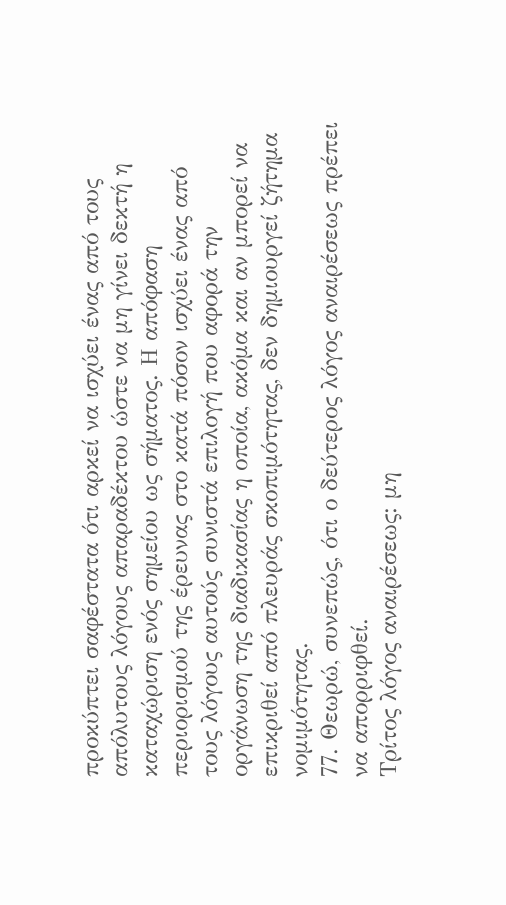προκύπτει σαφέστατα ότι αρκεί να ισχύει ένας από τους απόλυτους λόγους απαραδέκτου ώστε να μη γίνει δεκτή η καταχώριση ενός σημείου ως σήματος. Η απόφαση περιορισμού της έρευνας στο κατά πόσον ισχύει ένας από τους λόγους αυτούς συνιστά επιλογή που αφορά την οργάνωση της διαδικασίας η οποία, ακόμα και αν μπορεί να επικριθεί από πλευράς σκοπιμότητας, δεν δημιουργεί ζήτημα νομιμότητας.
77. Θεωρώ, συνεπώς, ότι ο δεύτερος λόγος αναιρέσεως πρέπει να απορριφθεί.
Τρίτος λόγος αναιρέσεως: μη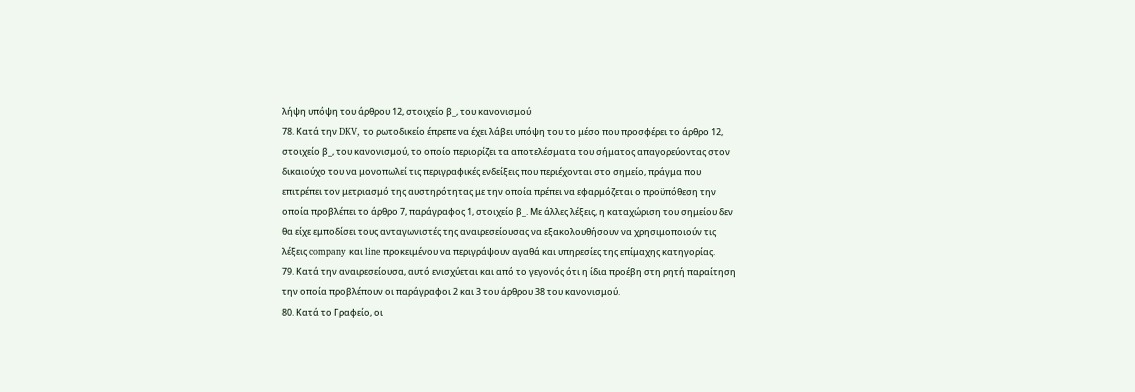λήψη υπόψη του άρθρου 12, στοιχείο β_, του κανονισμού
78. Κατά την DKV, το ρωτοδικείο έπρεπε να έχει λάβει υπόψη του το μέσο που προσφέρει το άρθρο 12, στοιχείο β_, του κανονισμού, το οποίο περιορίζει τα αποτελέσματα του σήματος απαγορεύοντας στον δικαιούχο του να μονοπωλεί τις περιγραφικές ενδείξεις που περιέχονται στο σημείο, πράγμα που επιτρέπει τον μετριασμό της αυστηρότητας με την οποία πρέπει να εφαρμόζεται ο προϋπόθεση την οποία προβλέπει το άρθρο 7, παράγραφος 1, στοιχείο β_. Με άλλες λέξεις, η καταχώριση του σημείου δεν θα είχε εμποδίσει τους ανταγωνιστές της αναιρεσείουσας να εξακολουθήσουν να χρησιμοποιούν τις λέξεις company και line προκειμένου να περιγράψουν αγαθά και υπηρεσίες της επίμαχης κατηγορίας.
79. Κατά την αναιρεσείουσα, αυτό ενισχύεται και από το γεγονός ότι η ίδια προέβη στη ρητή παραίτηση την οποία προβλέπουν οι παράγραφοι 2 και 3 του άρθρου 38 του κανονισμού.
80. Κατά το Γραφείο, οι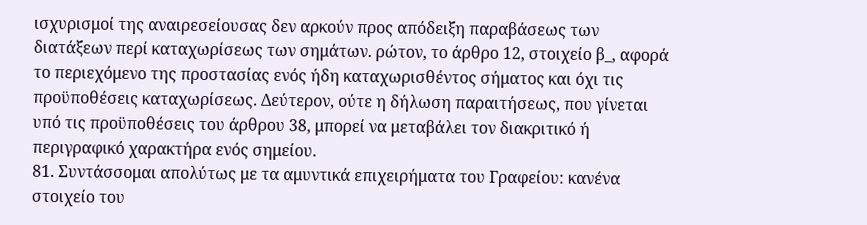ισχυρισμοί της αναιρεσείουσας δεν αρκούν προς απόδειξη παραβάσεως των διατάξεων περί καταχωρίσεως των σημάτων. ρώτον, το άρθρο 12, στοιχείο β_, αφορά το περιεχόμενο της προστασίας ενός ήδη καταχωρισθέντος σήματος και όχι τις προϋποθέσεις καταχωρίσεως. Δεύτερον, ούτε η δήλωση παραιτήσεως, που γίνεται υπό τις προϋποθέσεις του άρθρου 38, μπορεί να μεταβάλει τον διακριτικό ή περιγραφικό χαρακτήρα ενός σημείου.
81. Συντάσσομαι απολύτως με τα αμυντικά επιχειρήματα του Γραφείου: κανένα στοιχείο του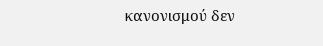κανονισμού δεν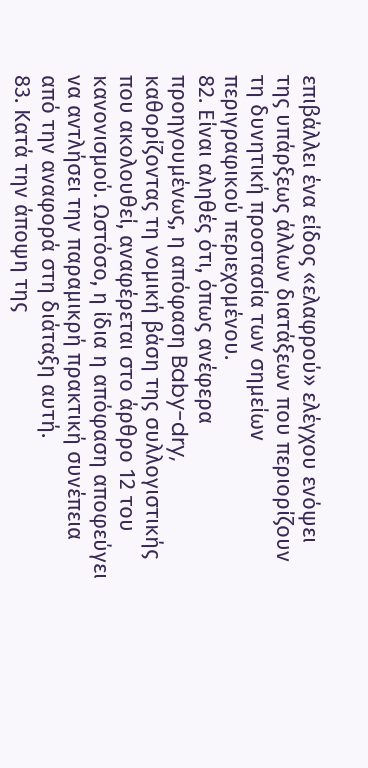επιβάλλει ένα είδος «ελαφρού» ελέγχου ενόψει της υπάρξεως άλλων διατάξεων που περιορίζουν τη δυνητική προστασία των σημείων περιγραφικού περιεχομένου.
82. Είναι αληθές ότι, όπως ανέφερα προηγουμένως, η απόφαση Baby-dry, καθορίζοντας τη νομική βάση της συλλογιστικής που ακολουθεί, αναφέρεται στο άρθρο 12 του κανονισμού. Ωστόσο, η ίδια η απόφαση αποφεύγει να αντλήσει την παραμικρή πρακτική συνέπεια από την αναφορά στη διάταξη αυτή.
83. Κατά την άποψη της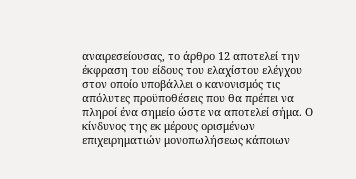αναιρεσείουσας, το άρθρο 12 αποτελεί την έκφραση του είδους του ελαχίστου ελέγχου στον οποίο υποβάλλει ο κανονισμός τις απόλυτες προϋποθέσεις που θα πρέπει να πληροί ένα σημείο ώστε να αποτελεί σήμα. Ο κίνδυνος της εκ μέρους ορισμένων επιχειρηματιών μονοπωλήσεως κάποιων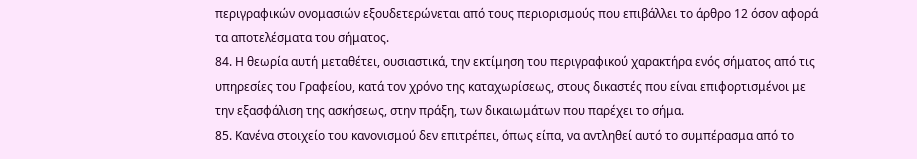περιγραφικών ονομασιών εξουδετερώνεται από τους περιορισμούς που επιβάλλει το άρθρο 12 όσον αφορά τα αποτελέσματα του σήματος.
84. Η θεωρία αυτή μεταθέτει, ουσιαστικά, την εκτίμηση του περιγραφικού χαρακτήρα ενός σήματος από τις υπηρεσίες του Γραφείου, κατά τον χρόνο της καταχωρίσεως, στους δικαστές που είναι επιφορτισμένοι με την εξασφάλιση της ασκήσεως, στην πράξη, των δικαιωμάτων που παρέχει το σήμα.
85. Κανένα στοιχείο του κανονισμού δεν επιτρέπει, όπως είπα, να αντληθεί αυτό το συμπέρασμα από το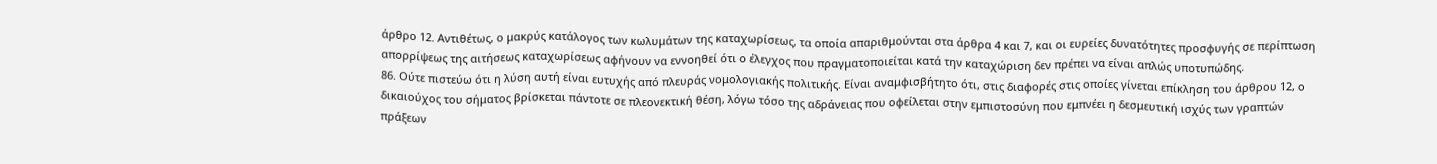άρθρο 12. Αντιθέτως, ο μακρύς κατάλογος των κωλυμάτων της καταχωρίσεως, τα οποία απαριθμούνται στα άρθρα 4 και 7, και οι ευρείες δυνατότητες προσφυγής σε περίπτωση απορρίψεως της αιτήσεως καταχωρίσεως αφήνουν να εννοηθεί ότι ο έλεγχος που πραγματοποιείται κατά την καταχώριση δεν πρέπει να είναι απλώς υποτυπώδης.
86. Ούτε πιστεύω ότι η λύση αυτή είναι ευτυχής από πλευράς νομολογιακής πολιτικής. Είναι αναμφισβήτητο ότι, στις διαφορές στις οποίες γίνεται επίκληση του άρθρου 12, ο δικαιούχος του σήματος βρίσκεται πάντοτε σε πλεονεκτική θέση, λόγω τόσο της αδράνειας που οφείλεται στην εμπιστοσύνη που εμπνέει η δεσμευτική ισχύς των γραπτών πράξεων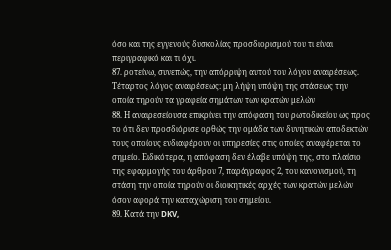όσο και της εγγενούς δυσκολίας προσδιορισμού του τι είναι περιγραφικό και τι όχι.
87. ροτείνω, συνεπώς, την απόρριψη αυτού του λόγου αναιρέσεως.
Τέταρτος λόγος αναιρέσεως: μη λήψη υπόψη της στάσεως την οποία τηρούν τα γραφεία σημάτων των κρατών μελών
88. Η αναιρεσείουσα επικρίνει την απόφαση του ρωτοδικείου ως προς το ότι δεν προσδιόρισε ορθώς την ομάδα των δυνητικών αποδεκτών τους οποίους ενδιαφέρουν οι υπηρεσίες στις οποίες αναφέρεται το σημείο. Ειδικότερα, η απόφαση δεν έλαβε υπόψη της, στο πλαίσιο της εφαρμογής του άρθρου 7, παράγραφος 2, του κανονισμού, τη στάση την οποία τηρούν οι διοικητικές αρχές των κρατών μελών όσον αφορά την καταχώριση του σημείου.
89. Κατά την DKV,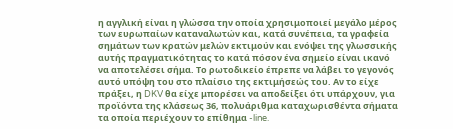η αγγλική είναι η γλώσσα την οποία χρησιμοποιεί μεγάλο μέρος των ευρωπαίων καταναλωτών και, κατά συνέπεια, τα γραφεία σημάτων των κρατών μελών εκτιμούν και ενόψει της γλωσσικής αυτής πραγματικότητας το κατά πόσον ένα σημείο είναι ικανό να αποτελέσει σήμα. Το ρωτοδικείο έπρεπε να λάβει το γεγονός αυτό υπόψη του στο πλαίσιο της εκτιμήσεώς του. Αν το είχε πράξει, η DKV θα είχε μπορέσει να αποδείξει ότι υπάρχουν, για προϊόντα της κλάσεως 36, πολυάριθμα καταχωρισθέντα σήματα τα οποία περιέχουν το επίθημα -line.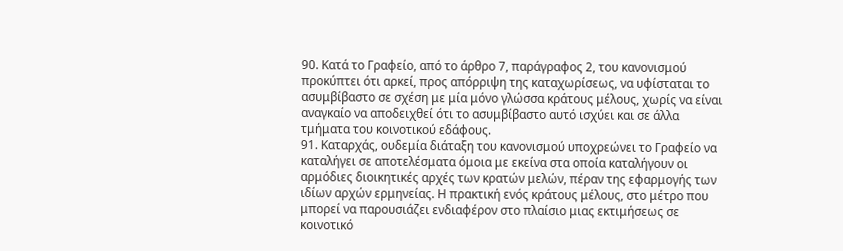90. Κατά το Γραφείο, από το άρθρο 7, παράγραφος 2, του κανονισμού προκύπτει ότι αρκεί, προς απόρριψη της καταχωρίσεως, να υφίσταται το ασυμβίβαστο σε σχέση με μία μόνο γλώσσα κράτους μέλους, χωρίς να είναι αναγκαίο να αποδειχθεί ότι το ασυμβίβαστο αυτό ισχύει και σε άλλα τμήματα του κοινοτικού εδάφους.
91. Καταρχάς, ουδεμία διάταξη του κανονισμού υποχρεώνει το Γραφείο να καταλήγει σε αποτελέσματα όμοια με εκείνα στα οποία καταλήγουν οι αρμόδιες διοικητικές αρχές των κρατών μελών, πέραν της εφαρμογής των ιδίων αρχών ερμηνείας. Η πρακτική ενός κράτους μέλους, στο μέτρο που μπορεί να παρουσιάζει ενδιαφέρον στο πλαίσιο μιας εκτιμήσεως σε κοινοτικό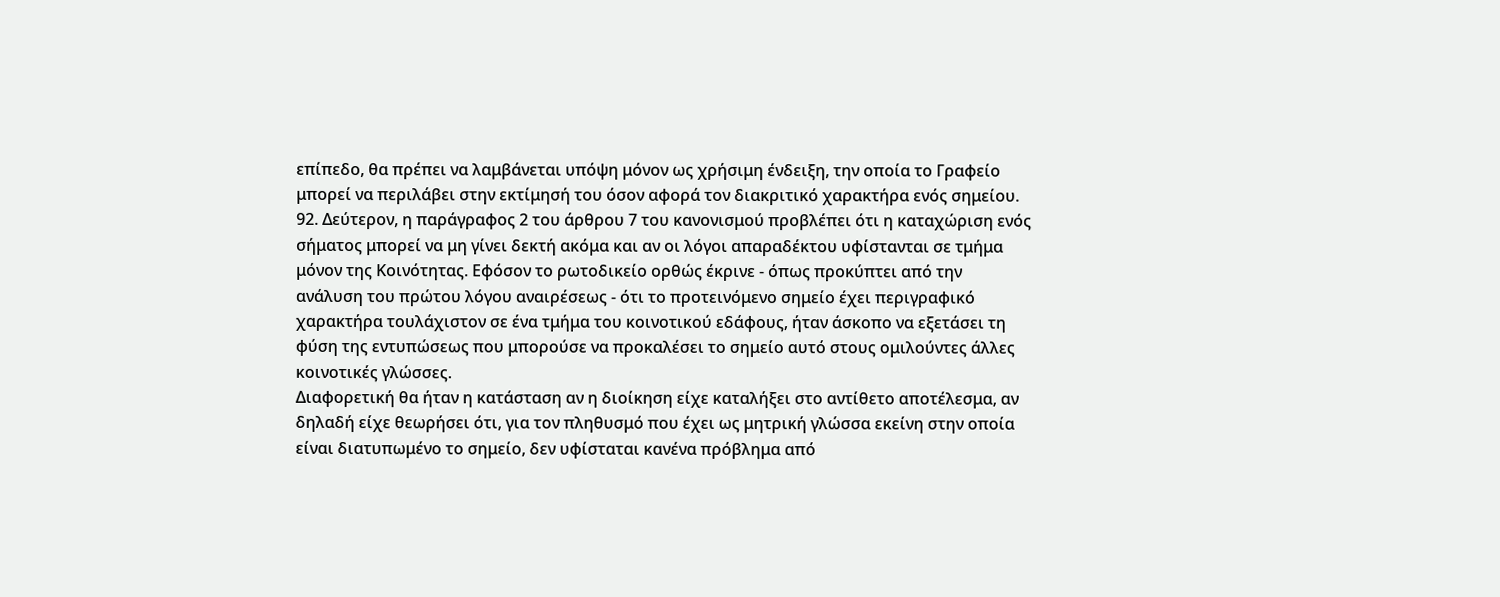επίπεδο, θα πρέπει να λαμβάνεται υπόψη μόνον ως χρήσιμη ένδειξη, την οποία το Γραφείο μπορεί να περιλάβει στην εκτίμησή του όσον αφορά τον διακριτικό χαρακτήρα ενός σημείου.
92. Δεύτερον, η παράγραφος 2 του άρθρου 7 του κανονισμού προβλέπει ότι η καταχώριση ενός σήματος μπορεί να μη γίνει δεκτή ακόμα και αν οι λόγοι απαραδέκτου υφίστανται σε τμήμα μόνον της Κοινότητας. Εφόσον το ρωτοδικείο ορθώς έκρινε - όπως προκύπτει από την ανάλυση του πρώτου λόγου αναιρέσεως - ότι το προτεινόμενο σημείο έχει περιγραφικό χαρακτήρα τουλάχιστον σε ένα τμήμα του κοινοτικού εδάφους, ήταν άσκοπο να εξετάσει τη φύση της εντυπώσεως που μπορούσε να προκαλέσει το σημείο αυτό στους ομιλούντες άλλες κοινοτικές γλώσσες.
Διαφορετική θα ήταν η κατάσταση αν η διοίκηση είχε καταλήξει στο αντίθετο αποτέλεσμα, αν δηλαδή είχε θεωρήσει ότι, για τον πληθυσμό που έχει ως μητρική γλώσσα εκείνη στην οποία είναι διατυπωμένο το σημείο, δεν υφίσταται κανένα πρόβλημα από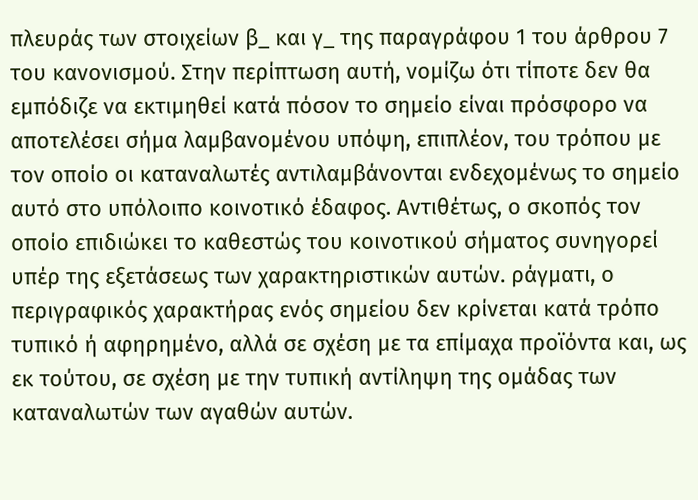πλευράς των στοιχείων β_ και γ_ της παραγράφου 1 του άρθρου 7 του κανονισμού. Στην περίπτωση αυτή, νομίζω ότι τίποτε δεν θα εμπόδιζε να εκτιμηθεί κατά πόσον το σημείο είναι πρόσφορο να αποτελέσει σήμα λαμβανομένου υπόψη, επιπλέον, του τρόπου με τον οποίο οι καταναλωτές αντιλαμβάνονται ενδεχομένως το σημείο αυτό στο υπόλοιπο κοινοτικό έδαφος. Αντιθέτως, ο σκοπός τον οποίο επιδιώκει το καθεστώς του κοινοτικού σήματος συνηγορεί υπέρ της εξετάσεως των χαρακτηριστικών αυτών. ράγματι, ο περιγραφικός χαρακτήρας ενός σημείου δεν κρίνεται κατά τρόπο τυπικό ή αφηρημένο, αλλά σε σχέση με τα επίμαχα προϊόντα και, ως εκ τούτου, σε σχέση με την τυπική αντίληψη της ομάδας των καταναλωτών των αγαθών αυτών.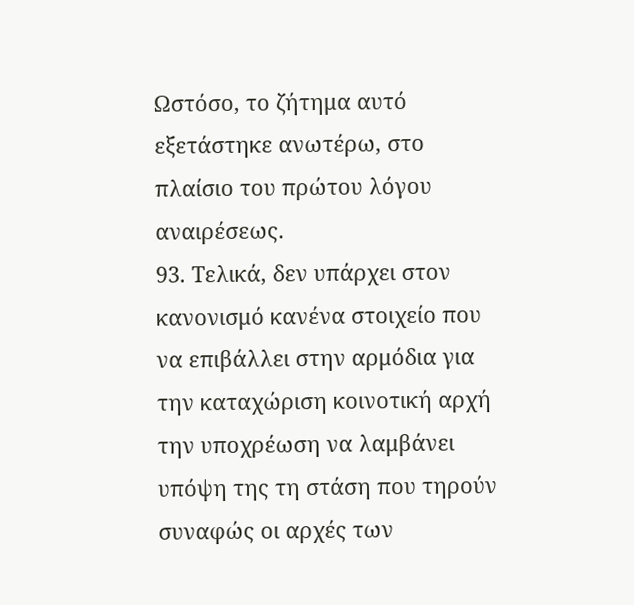Ωστόσο, το ζήτημα αυτό εξετάστηκε ανωτέρω, στο πλαίσιο του πρώτου λόγου αναιρέσεως.
93. Τελικά, δεν υπάρχει στον κανονισμό κανένα στοιχείο που να επιβάλλει στην αρμόδια για την καταχώριση κοινοτική αρχή την υποχρέωση να λαμβάνει υπόψη της τη στάση που τηρούν συναφώς οι αρχές των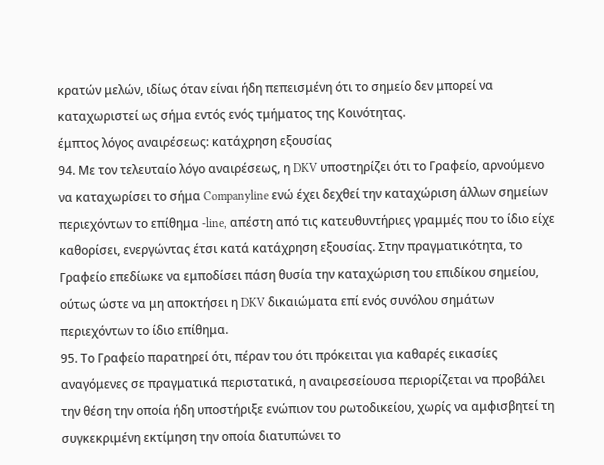κρατών μελών, ιδίως όταν είναι ήδη πεπεισμένη ότι το σημείο δεν μπορεί να καταχωριστεί ως σήμα εντός ενός τμήματος της Κοινότητας.
έμπτος λόγος αναιρέσεως: κατάχρηση εξουσίας
94. Με τον τελευταίο λόγο αναιρέσεως, η DKV υποστηρίζει ότι το Γραφείο, αρνούμενο να καταχωρίσει το σήμα Companyline ενώ έχει δεχθεί την καταχώριση άλλων σημείων περιεχόντων το επίθημα -line, απέστη από τις κατευθυντήριες γραμμές που το ίδιο είχε καθορίσει, ενεργώντας έτσι κατά κατάχρηση εξουσίας. Στην πραγματικότητα, το Γραφείο επεδίωκε να εμποδίσει πάση θυσία την καταχώριση του επιδίκου σημείου, ούτως ώστε να μη αποκτήσει η DKV δικαιώματα επί ενός συνόλου σημάτων περιεχόντων το ίδιο επίθημα.
95. Το Γραφείο παρατηρεί ότι, πέραν του ότι πρόκειται για καθαρές εικασίες αναγόμενες σε πραγματικά περιστατικά, η αναιρεσείουσα περιορίζεται να προβάλει την θέση την οποία ήδη υποστήριξε ενώπιον του ρωτοδικείου, χωρίς να αμφισβητεί τη συγκεκριμένη εκτίμηση την οποία διατυπώνει το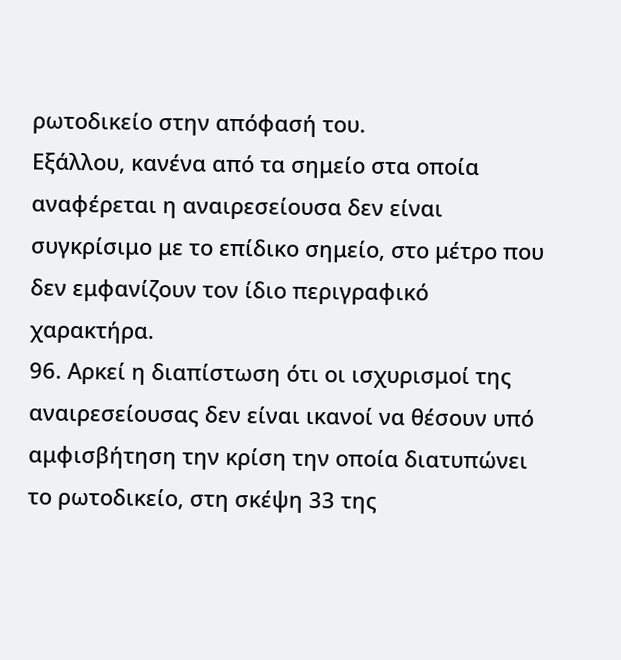ρωτοδικείο στην απόφασή του.
Εξάλλου, κανένα από τα σημείο στα οποία αναφέρεται η αναιρεσείουσα δεν είναι συγκρίσιμο με το επίδικο σημείο, στο μέτρο που δεν εμφανίζουν τον ίδιο περιγραφικό χαρακτήρα.
96. Αρκεί η διαπίστωση ότι οι ισχυρισμοί της αναιρεσείουσας δεν είναι ικανοί να θέσουν υπό αμφισβήτηση την κρίση την οποία διατυπώνει το ρωτοδικείο, στη σκέψη 33 της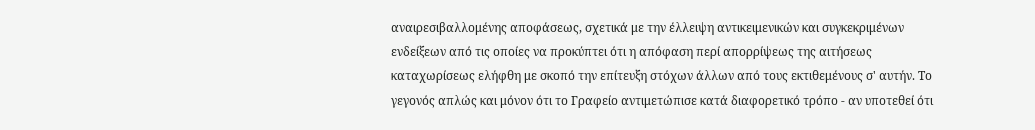αναιρεσιβαλλομένης αποφάσεως, σχετικά με την έλλειψη αντικειμενικών και συγκεκριμένων ενδείξεων από τις οποίες να προκύπτει ότι η απόφαση περί απορρίψεως της αιτήσεως καταχωρίσεως ελήφθη με σκοπό την επίτευξη στόχων άλλων από τους εκτιθεμένους σ' αυτήν. Το γεγονός απλώς και μόνον ότι το Γραφείο αντιμετώπισε κατά διαφορετικό τρόπο - αν υποτεθεί ότι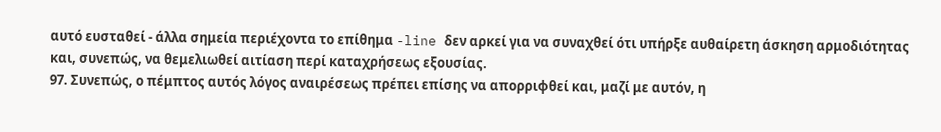αυτό ευσταθεί - άλλα σημεία περιέχοντα το επίθημα -line δεν αρκεί για να συναχθεί ότι υπήρξε αυθαίρετη άσκηση αρμοδιότητας και, συνεπώς, να θεμελιωθεί αιτίαση περί καταχρήσεως εξουσίας.
97. Συνεπώς, ο πέμπτος αυτός λόγος αναιρέσεως πρέπει επίσης να απορριφθεί και, μαζί με αυτόν, η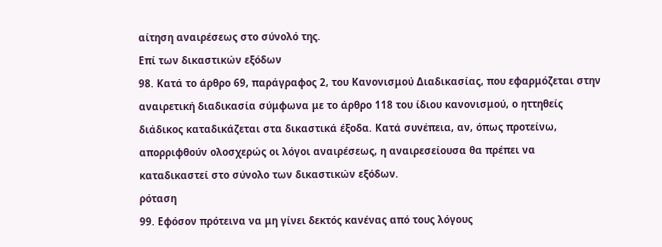αίτηση αναιρέσεως στο σύνολό της.
Επί των δικαστικών εξόδων
98. Κατά το άρθρο 69, παράγραφος 2, του Κανονισμού Διαδικασίας, που εφαρμόζεται στην αναιρετική διαδικασία σύμφωνα με το άρθρο 118 του ίδιου κανονισμού, ο ηττηθείς διάδικος καταδικάζεται στα δικαστικά έξοδα. Κατά συνέπεια, αν, όπως προτείνω, απορριφθούν ολοσχερώς οι λόγοι αναιρέσεως, η αναιρεσείουσα θα πρέπει να καταδικαστεί στο σύνολο των δικαστικών εξόδων.
ρόταση
99. Εφόσον πρότεινα να μη γίνει δεκτός κανένας από τους λόγους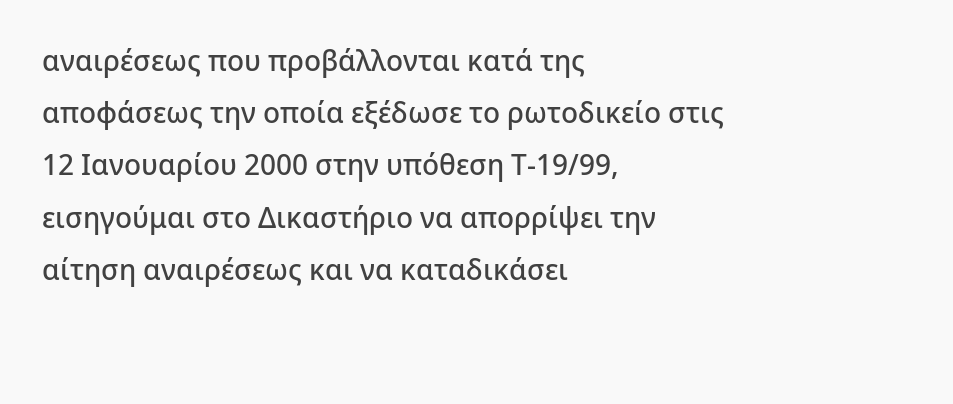αναιρέσεως που προβάλλονται κατά της αποφάσεως την οποία εξέδωσε το ρωτοδικείο στις 12 Ιανουαρίου 2000 στην υπόθεση Τ-19/99, εισηγούμαι στο Δικαστήριο να απορρίψει την αίτηση αναιρέσεως και να καταδικάσει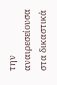την αναιρεσείουσα στα δικαστικά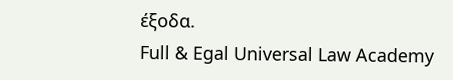έξοδα.
Full & Egal Universal Law Academy